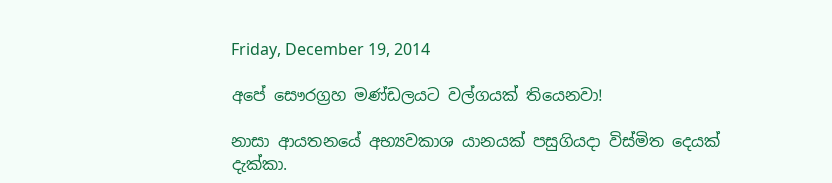Friday, December 19, 2014

අපේ සෞරග්‍රහ මණ්ඩලයට වල්ගයක් තියෙනවා!

නාසා ආයතනයේ අභ්‍යවකාශ යානයක් පසුගියදා විස්මිත දෙයක් දැක්කා.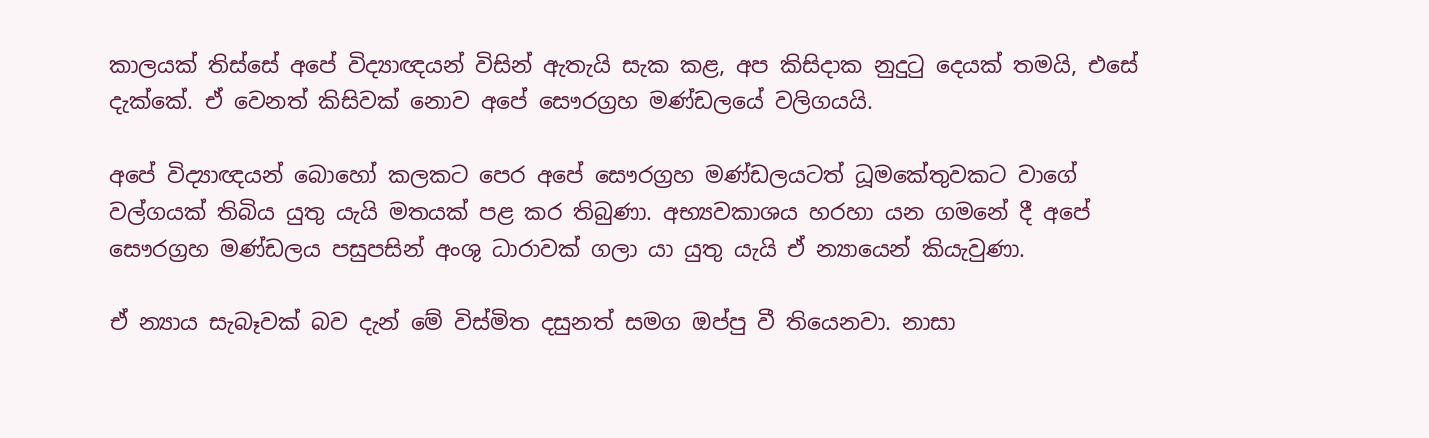කාලයක් තිස්සේ අපේ විද්‍යාඥයන් විසින් ඇතැයි සැක කළ, අප කිසිදාක නුදුටු දෙයක් තමයි, එසේ දැක්කේ. ඒ වෙනත් කිසිවක් නොව අපේ සෞරග්‍රහ මණ්ඩලයේ වලිගයයි.

අපේ විද්‍යාඥයන් බොහෝ කලකට පෙර අපේ සෞරග්‍රහ මණ්ඩලයටත් ධූමකේතුවකට වාගේ වල්ගයක් තිබිය යුතු යැයි මතයක් පළ කර තිබුණා. අභ්‍යවකාශය හරහා යන ගමනේ දී අපේ සෞරග්‍රහ මණ්ඩලය පසුපසින් අංශු ධාරාවක් ගලා යා යුතු යැයි ඒ න්‍යායෙන් කියැවුණා.

ඒ න්‍යාය සැබෑවක් බව දැන් මේ විස්මිත දසුනත් සමග ඔප්පු වී තියෙනවා. නාසා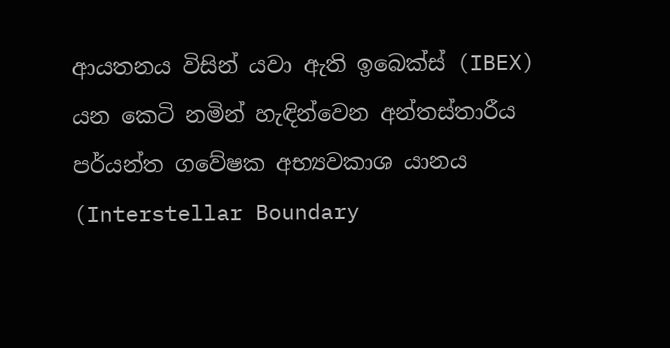ආයතනය විසින් යවා ඇති ඉබෙක්ස් (IBEX) යන කෙටි නමින් හැඳින්වෙන අන්තස්තාරීය පර්යන්ත ගවේෂක අභ්‍යවකාශ යානය (Interstellar Boundary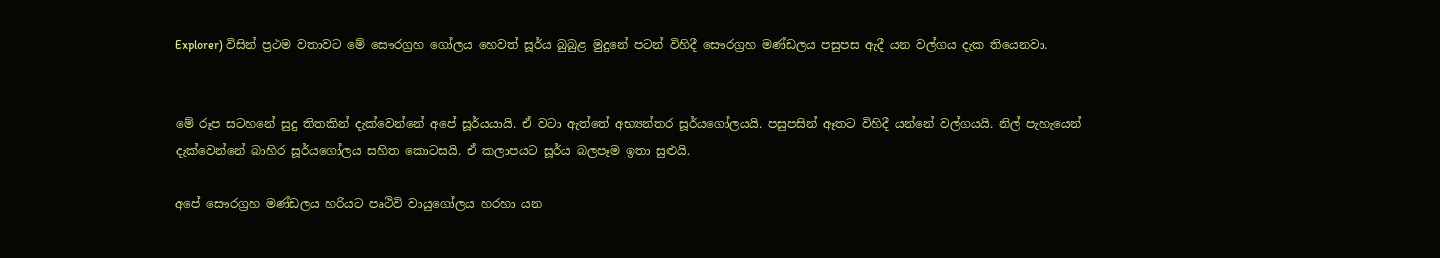Explorer) විසින් ප්‍රථම වතාවට මේ සෞරග්‍රහ ගෝලය හෙවත් සූර්ය බුබුළ මුදුනේ පටන් විහිදී සෞරග්‍රහ මණ්ඩලය පසුපස ඇදී යන වල්ගය දැක තියෙනවා.


මේ රූප සටහනේ සුදු තිතකින් දැක්වෙන්නේ අපේ සූර්යයායි. ඒ වටා ඇත්තේ අභ්‍යන්තර සූර්යගෝලයයි. පසුපසින් ඈතට විහිදී යන්නේ වල්ගයයි. නිල් පැහැයෙන් දැක්වෙන්නේ බාහිර සූර්යගෝලය සහිත කොටසයි. ඒ කලාපයට සූර්ය බලපෑම ඉතා සුළුයි.

අපේ සෞරග්‍රහ මණ්ඩලය හරියට පෘථිවි වායුගෝලය හරහා යන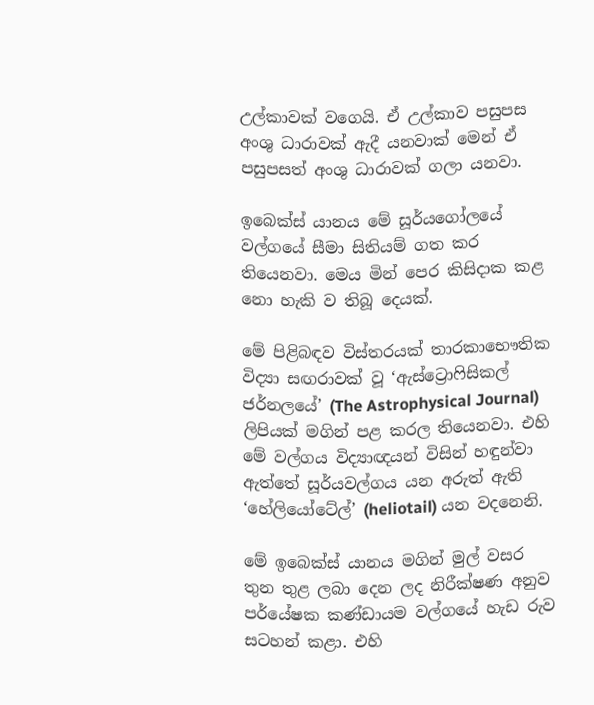උල්කාවක් වගෙයි. ඒ උල්කාව පසුපස අංශු ධාරාවක් ඇදී යනවාක් මෙන් ඒ පසුපසත් අංශු ධාරාවක් ගලා යනවා.

ඉබෙක්ස් යානය මේ සූර්යගෝලයේ වල්ගයේ සීමා සිතියම් ගත කර තියෙනවා. මෙය මින් පෙර කිසිදාක කළ නො හැකි ව තිබූ දෙයක්.

මේ පිළිබඳව විස්තරයක් තාරකාභෞතික විද්‍යා සඟරාවක් වූ ‘ඇස්ට්‍රොෆිසිකල් ජර්නලයේ’ (The Astrophysical Journal) ලිපියක් මගින් පළ කරල තියෙනවා. එහි මේ වල්ගය විද්‍යාඥයන් විසින් හඳුන්වා ඇත්තේ සූර්යවල්ගය යන අරුත් ඇති ‘හේලියෝටේල්’ (heliotail) යන වදනෙනි.

මේ ඉබෙක්ස් යානය මගින් මුල් වසර තුන තුළ ලබා දෙන ලද නිරීක්ෂණ අනුව පර්යේෂක කණ්ඩායම වල්ගයේ හැඩ රුව සටහන් කළා. එහි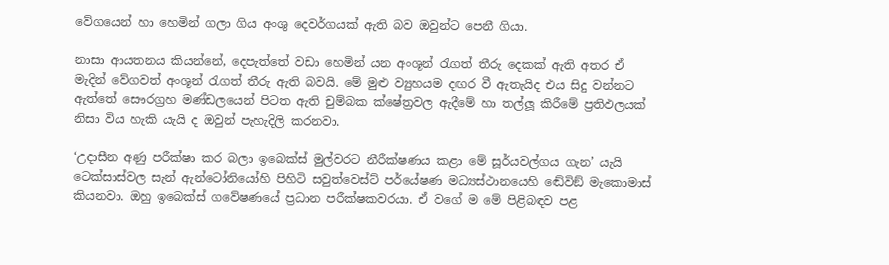වේගයෙන් හා හෙමින් ගලා ගිය අංශු දෙවර්ගයක් ඇති බව ඔවුන්ට පෙනී ගියා.

නාසා ආයතනය කියන්නේ, දෙපැත්තේ වඩා හෙමින් යන අංශූන් රැගත් තීරු දෙකක් ඇති අතර ඒ මැදින් වේගවත් අංශූන් රැගත් තීරු ඇති බවයි. මේ මුළු ව්‍යුහයම දඟර වී ඇතැයිද එය සිදු වන්නට ඇත්තේ සෞරග්‍රහ මණ්ඩලයෙන් පිටත ඇති චුම්බක ක්ෂේත්‍රවල ඇදීමේ හා තල්ලූ කිරීමේ ප්‍රතිඵලයක් නිසා විය හැකි යැයි ද ඔවුන් පැහැදිලි කරනවා.

‘උදාසීන අණු පරීක්ෂා කර බලා ඉබෙක්ස් මුල්වරට නීරීක්ෂණය කළා මේ සූර්යවල්ගය ගැන’ යැයි ටෙක්සාස්වල සැන් ඇන්ටෝනියෝහි පිහිටි සවුත්වෙස්ට් පර්යේෂණ මධ්‍යස්ථානයෙහි ඬේවිඞ් මැකොමාස් කියනවා. ඔහු ඉබෙක්ස් ගවේෂණයේ ප්‍රධාන පරීක්ෂකවරයා. ඒ වගේ ම මේ පිළිබඳව පළ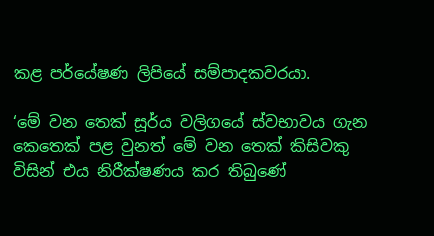කළ පර්යේෂණ ලිපියේ සම්පාදකවරයා.

‘මේ වන තෙක් සූර්ය වලිගයේ ස්වභාවය ගැන කෙතෙක් පළ වුනත් මේ වන තෙක් කිසිවකු විසින් එය නිරීක්ෂණය කර තිබුණේ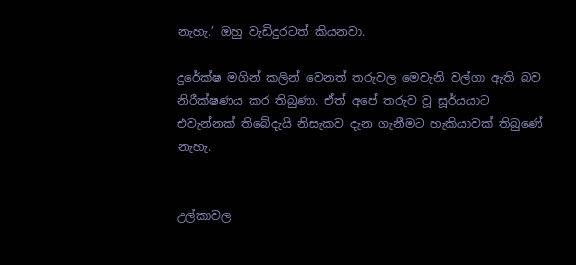නැහැ.’ ඔහු වැඩිදුරටත් කියනවා.

දුරේක්ෂ මගින් කලින් වෙනත් තරුවල මෙවැනි වල්ගා ඇති බව නිරීක්ෂණය කර තිබුණා. ඒත් අපේ තරුව වූ සූර්යයාට එවැන්නක් තිබේදැයි නිසැකව දැන ගැනීමට හැකියාවක් තිබුණේ නැහැ.


උල්කාවල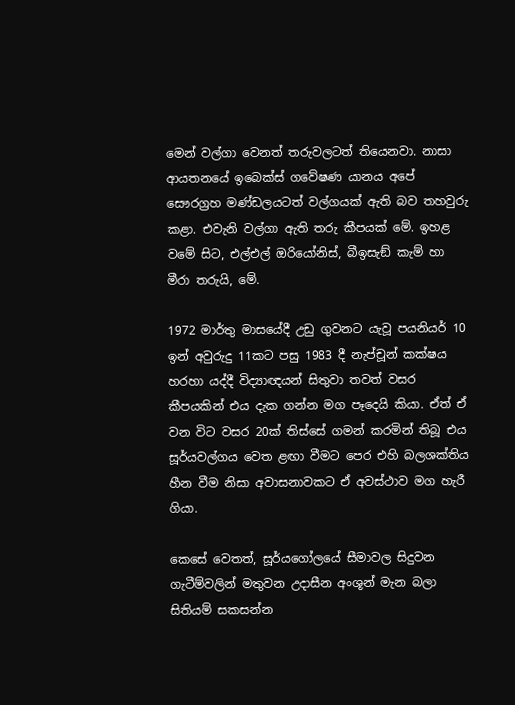මෙන් වල්ගා වෙනත් තරුවලටත් තියෙනවා. නාසා ආයතනයේ ඉබෙක්ස් ගවේෂණ යානය අපේ සෞරග්‍රහ මණ්ඩලයටත් වල්ගයක් ඇති බව තහවුරු කළා. එවැනි වල්ගා ඇති තරු කීපයක් මේ. ඉහළ වමේ සිට, එල්එල් ඔරියෝනිස්, බීඉසැඞ් කැම් හා මීරා තරුයි, මේ.

1972 මාර්තු මාසයේදී උඩු ගුවනට යැවූ පයනියර් 10 ඉන් අවුරුදු 11කට පසු 1983 දී නැප්චූන් කක්ෂය හරහා යද්දී විද්‍යාඥයන් සිතුවා තවත් වසර කීපයකින් එය දැක ගන්න මග පෑදෙයි කියා. ඒත් ඒ වන විට වසර 20ක් තිස්සේ ගමන් කරමින් තිබූ එය සූර්යවල්ගය වෙත ළඟා වීමට පෙර එහි බලශක්තිය හීන වීම නිසා අවාසනාවකට ඒ අවස්ථාව මග හැරී ගියා.

කෙසේ වෙතත්, සූර්යගෝලයේ සීමාවල සිදුවන ගැටීම්වලින් මතුවන උදාසීන අංශූන් මැන බලා සිතියම් සකසන්න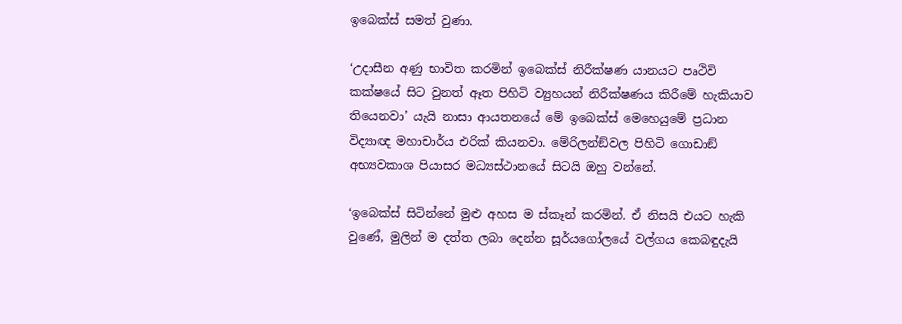ඉබෙක්ස් සමත් වුණා.

‘උදාසීන අණු භාවිත කරමින් ඉබෙක්ස් නිරීක්ෂණ යානයට පෘථිවි කක්ෂයේ සිට වුනත් ඈත පිහිටි ව්‍යුහයන් නිරීක්ෂණය කිරීමේ හැකියාව තියෙනවා’ යැයි නාසා ආයතනයේ මේ ඉබෙක්ස් මෙහෙයුමේ ප්‍රධාන විද්‍යාඥ මහාචාර්ය එරික් කියනවා. මේරිලන්ඞ්වල පිහිටි ගොඩාඞ් අභ්‍යවකාශ පියාසර මධ්‍යස්ථානයේ සිටයි ඔහු වන්නේ.

‘ඉබෙක්ස් සිටින්නේ මුළු අහස ම ස්කෑන් කරමින්. ඒ නිසයි එයට හැකි වුණේ, මුලින් ම දත්ත ලබා දෙන්න සූර්යගෝලයේ වල්ගය කෙබඳුදැයි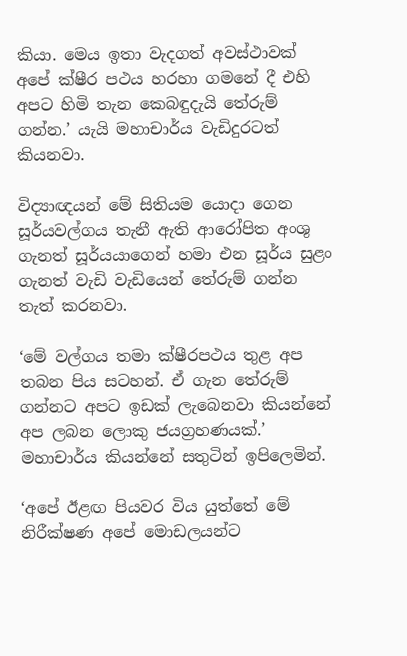කියා. මෙය ඉතා වැදගත් අවස්ථාවක් අපේ ක්ෂීර පථය හරහා ගමනේ දී එහි අපට හිමි තැන කෙබඳුදැයි තේරුම් ගන්න.’ යැයි මහාචාර්ය වැඩිදුරටත් කියනවා.

විද්‍යාඥයන් මේ සිතියම යොදා ගෙන සූර්යවල්ගය තැනී ඇති ආරෝපිත අංශු ගැනත් සූර්යයාගෙන් හමා එන සූර්ය සුළං ගැනත් වැඩි වැඩියෙන් තේරුම් ගන්න තැත් කරනවා.

‘මේ වල්ගය තමා ක්ෂීරපථය තුළ අප තබන පිය සටහන්. ඒ ගැන තේරුම් ගන්නට අපට ඉඩක් ලැබෙනවා කියන්නේ අප ලබන ලොකු ජයග්‍රහණයක්.’ මහාචාර්ය කියන්නේ සතුටින් ඉපිලෙමින්.

‘අපේ ඊළඟ පියවර විය යුත්තේ මේ නිරීක්ෂණ අපේ මොඩලයන්ට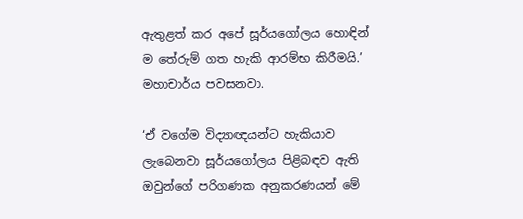ඇතුළත් කර අපේ සූර්යගෝලය හොඳින් ම තේරුම් ගත හැකි ආරම්භ කිරීමයි.’ මහාචාර්ය පවසනවා.

‘ඒ වගේම විද්‍යාඥයන්ට හැකියාව ලැබෙනවා සූර්යගෝලය පිළිබඳව ඇති ඔවුන්ගේ පරිගණක අනුකරණයන් මේ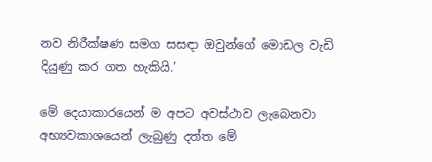නව නිරීක්ෂණ සමග සසඳා ඔවුන්ගේ මොඩල වැඩි දියුණු කර ගත හැකියි.’

මේ දෙයාකාරයෙන් ම අපට අවස්ථාව ලැබෙනවා අභ්‍යවකාශයෙන් ලැබුණු දත්ත මේ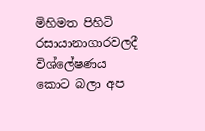මිහිමත පිහිටි රසායානාගාරවලදී විශ්ලේෂණය කොට බලා අප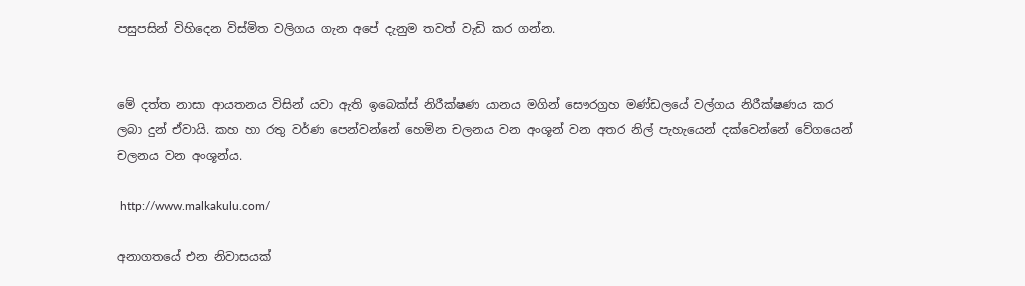පසුපසින් විහිදෙන විස්මිත වලිගය ගැන අපේ දැනුම තවත් වැඩි කර ගන්න.


මේ දත්ත නාසා ආයතනය විසින් යවා ඇති ඉබෙක්ස් නිරීක්ෂණ යානය මගින් සෞරග්‍රහ මණ්ඩලයේ වල්ගය නිරීක්ෂණය කර ලබා දුන් ඒවායි. කහ හා රතු වර්ණ පෙන්වන්නේ හෙමින චලනය වන අංශූන් වන අතර නිල් පැහැයෙන් දක්වෙන්නේ වේගයෙන් චලනය වන අංශූන්ය.

 http://www.malkakulu.com/

අනාගතයේ එන නිවාසයක්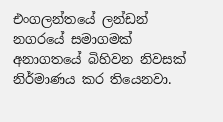එංගලන්තයේ ලන්ඩන් නගරයේ සමාගමක් අනාගතයේ බිහිවන නිවසක් නිර්මාණය කර තියෙනවා.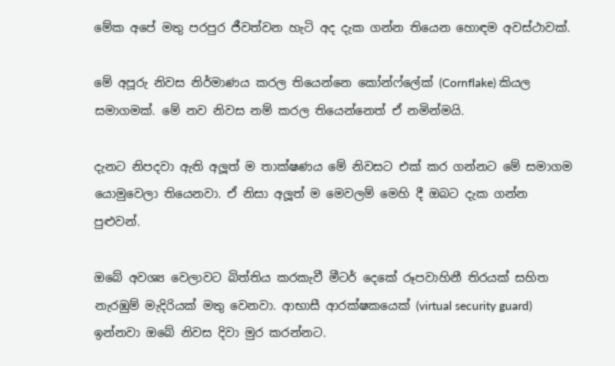මේක අපේ මතු පරපුර ජීවත්වන හැටි අද දැක ගන්න තියෙන හොඳම අවස්ථාවක්.

මේ අපූරු නිවස නිර්මාණය කරල තියෙන්නෙ කෝන්ෆ්ලේක් (Cornflake) කියල සමාගමක්. මේ නව නිවස නම් කරල තියෙන්නෙත් ඒ නමින්මයි.

දැනට නිපදවා ඇති අලූත් ම තාක්ෂණය මේ නිවසට එක් කර ගන්නට මේ සමාගම යොමුවෙලා තියෙනවා. ඒ නිසා අලූත් ම මෙවලම් මෙහි දී ඔබට දැක ගන්න පුළුවන්.

ඔබේ අවශ්‍ය වෙලාවට බිත්තිය කරකැවී මීටර් දෙකේ රූපවාහිනී තිරයක් සහිත නැරඹුම් මැදිරියක් මතු වෙනවා. ආභාසී ආරක්ෂකයෙක් (virtual security guard) ඉන්නවා ඔබේ නිවස දිවා මුර කරන්නට.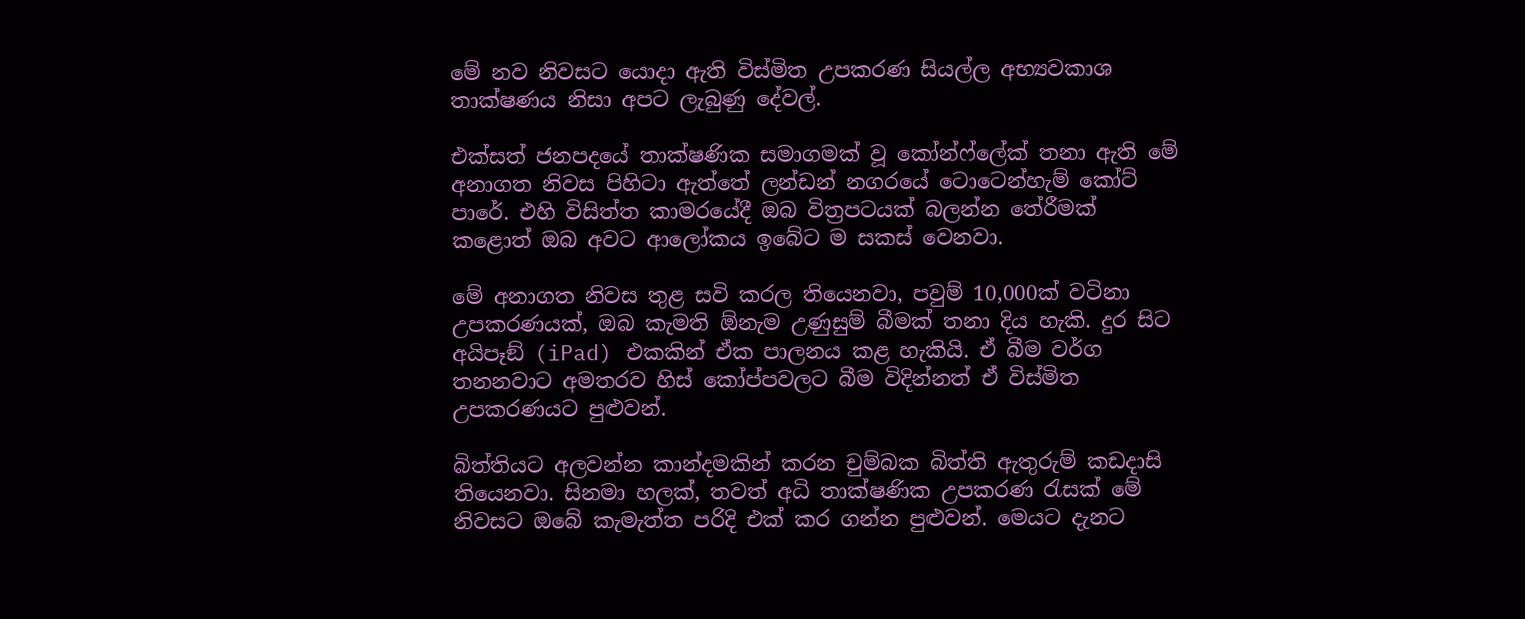මේ නව නිවසට යොදා ඇති විස්මිත උපකරණ සියල්ල අභ්‍යවකාශ තාක්ෂණය නිසා අපට ලැබුණු දේවල්.

එක්සත් ජනපදයේ තාක්ෂණික සමාගමක් වූ කෝන්ෆ්ලේක් තනා ඇති මේ අනාගත නිවස පිහිටා ඇත්තේ ලන්ඩන් නගරයේ ටොටෙන්හැම් කෝට් පාරේ. එහි විසිත්ත කාමරයේදී ඔබ විත්‍රපටයක් බලන්න තේරීමක් කළොත් ඔබ අවට ආලෝකය ඉබේට ම සකස් වෙනවා.

මේ අනාගත නිවස තුළ සවි කරල තියෙනවා, පවුම් 10,000ක් වටිනා උපකරණයක්, ඔබ කැමති ඕනැම උණුසුම් බීමක් තනා දිය හැකි. දුර සිට අයිපෑඞ් (iPad) එකකින් ඒක පාලනය කළ හැකියි. ඒ බීම වර්ග තනනවාට අමතරව හිස් කෝප්පවලට බීම විදින්නත් ඒ විස්මිත උපකරණයට පුළුවන්.

බිත්තියට අලවන්න කාන්දමකින් කරන චුම්බක බිත්ති ඇතුරුම් කඩදාසි තියෙනවා. සිනමා හලක්, තවත් අධි තාක්ෂණික උපකරණ රැසක් මේ නිවසට ඔබේ කැමැත්ත පරිදි එක් කර ගන්න පුළුවන්. මෙයට දැනට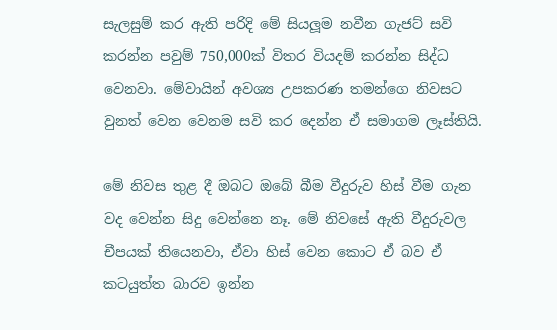සැලසුම් කර ඇති පරිදි මේ සියලූම නවීන ගැජට් සවි කරන්න පවුම් 750,000ක් විතර වියදම් කරන්න සිද්ධ වෙනවා. මේවායින් අවශ්‍ය උපකරණ තමන්ගෙ නිවසට වුනත් වෙන වෙනම සවි කර දෙන්න ඒ සමාගම ලෑස්තියි.

මේ නිවස තුළ දී ඔබට ඔබේ බීම වීදුරුව හිස් වීම ගැන වද වෙන්න සිදු වෙන්නෙ නෑ. මේ නිවසේ ඇති වීදුරුවල චීපයක් තියෙනවා, ඒවා හිස් වෙන කොට ඒ බව ඒ කටයුත්ත බාරව ඉන්න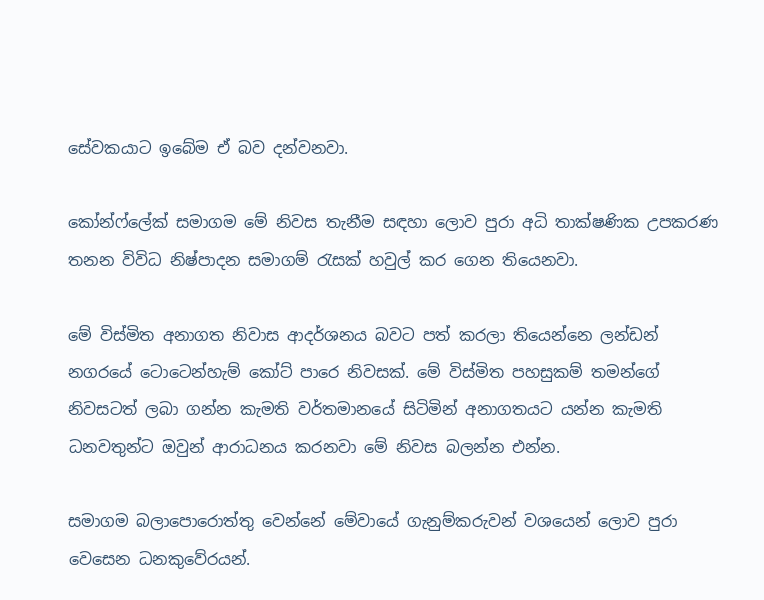සේවකයාට ඉබේම ඒ බව දන්වනවා.

කෝන්ෆ්ලේක් සමාගම මේ නිවස තැනීම සඳහා ලොව පුරා අධි තාක්ෂණික උපකරණ තනන විවිධ නිෂ්පාදන සමාගම් රැසක් හවුල් කර ගෙන තියෙනවා.

මේ විස්මිත අනාගත නිවාස ආදර්ශනය බවට පත් කරලා තියෙන්නෙ ලන්ඩන් නගරයේ ටොටෙන්හැම් කෝට් පාරෙ නිවසක්. මේ විස්මිත පහසුකම් තමන්ගේ නිවසටත් ලබා ගන්න කැමති වර්තමානයේ සිටිමින් අනාගතයට යන්න කැමති ධනවතුන්ට ඔවුන් ආරාධනය කරනවා මේ නිවස බලන්න එන්න.

සමාගම බලාපොරොත්තු වෙන්නේ මේවායේ ගැනුම්කරුවන් වශයෙන් ලොව පුරා වෙසෙන ධනකුවේරයන්.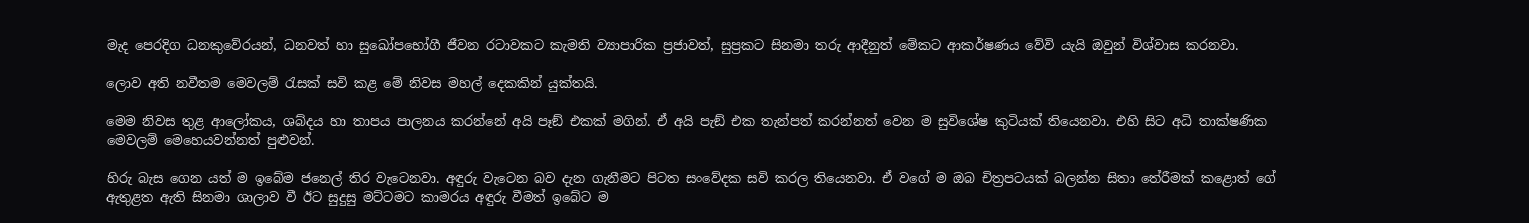මැද පෙරදිග ධනකුවේරයන්, ධනවත් හා සුඛෝපභෝගී ජීවන රටාවකට කැමති ව්‍යාපාරික ප්‍රජාවත්, සුප්‍රකට සිනමා තරු ආදීනුත් මේකට ආකර්ෂණය වේවි යැයි ඔවුන් විශ්වාස කරනවා.

ලොව අති නවීතම මෙවලම් රැසක් සවි කළ මේ නිවස මහල් දෙකකින් යුක්තයි.

මෙම නිවස තුළ ආලෝකය, ශබ්දය හා තාපය පාලනය කරන්නේ අයි පෑඞ් එකක් මගින්. ඒ අයි පැඞ් එක තැන්පත් කරන්නත් වෙන ම සුවිශේෂ කුටියක් තියෙනවා. එහි සිට අධි තාක්ෂණික මෙවලම් මෙහෙයවන්නත් පුළුවන්.

හිරු බැස ගෙන යත් ම ඉබේම ජනෙල් තිර වැටෙනවා. අඳුරු වැටෙන බව දැන ගැනීමට පිටත සංවේදක සවි කරල තියෙනවා. ඒ වගේ ම ඔබ චිත්‍රපටයක් බලන්න සිතා තේරීමක් කළොත් ගේ ඇතුළත ඇති සිනමා ශාලාව වී ඊට සුදුසු මට්ටමට කාමරය අඳුරු වීමත් ඉබේට ම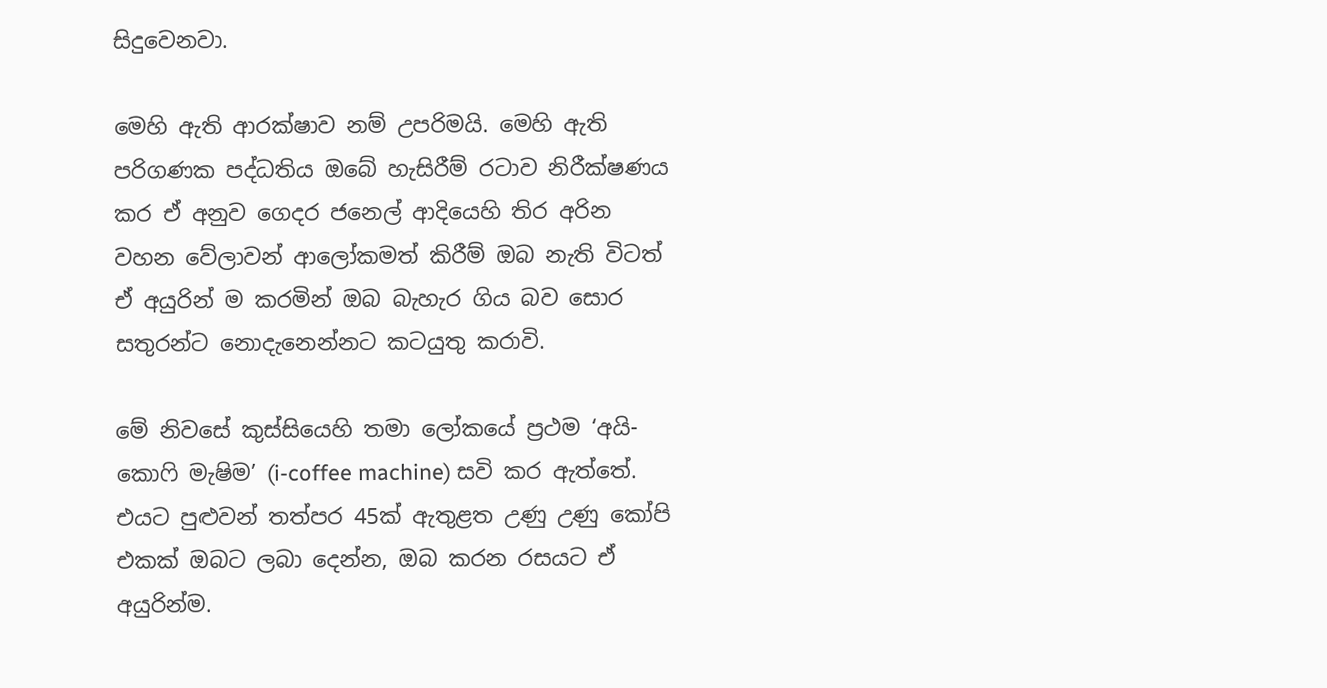සිදුවෙනවා.

මෙහි ඇති ආරක්ෂාව නම් උපරිමයි. මෙහි ඇති පරිගණක පද්ධතිය ඔබේ හැසිරීම් රටාව නිරීක්ෂණය කර ඒ අනුව ගෙදර ජනෙල් ආදියෙහි තිර අරින වහන වේලාවන් ආලෝකමත් කිරීම් ඔබ නැති විටත් ඒ අයුරින් ම කරමින් ඔබ බැහැර ගිය බව සොර සතුරන්ට නොදැනෙන්නට කටයුතු කරාවි.

මේ නිවසේ කුස්සියෙහි තමා ලෝකයේ ප්‍රථම ‘අයි-කොෆි මැෂිම’ (i-coffee machine) සවි කර ඇත්තේ. එයට පුළුවන් තත්පර 45ක් ඇතුළත උණු උණු කෝපි එකක් ඔබට ලබා දෙන්න, ඔබ කරන රසයට ඒ අයුරින්ම.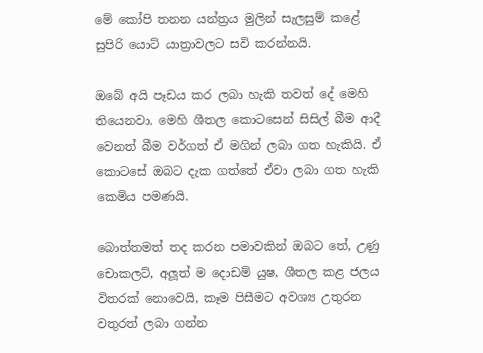මේ කෝපි තනන යන්ත්‍රය මුලින් සැලසුම් කළේ සුපිරි යොට් යාත්‍රාවලට සවි කරන්නයි.

ඔබේ අයි පෑඩය කර ලබා හැකි තවත් දේ මෙහි තියෙනවා. මෙහි ශීතල කොටසෙන් සිසිල් බීම ආදී වෙනත් බීම වර්ගත් ඒ මගින් ලබා ගත හැකියි. ඒ කොටසේ ඔබට දැක ගත්තේ ඒවා ලබා ගත හැකි කෙමිය පමණයි.

බොත්තමත් තද කරන පමාවකින් ඔබට තේ, උණු චොකලට්, අලූත් ම දොඩම් යුෂ, ශීතල කළ ජලය විතරක් නොවෙයි, කෑම පිසීමට අවශ්‍ය උතුරන වතුරත් ලබා ගන්න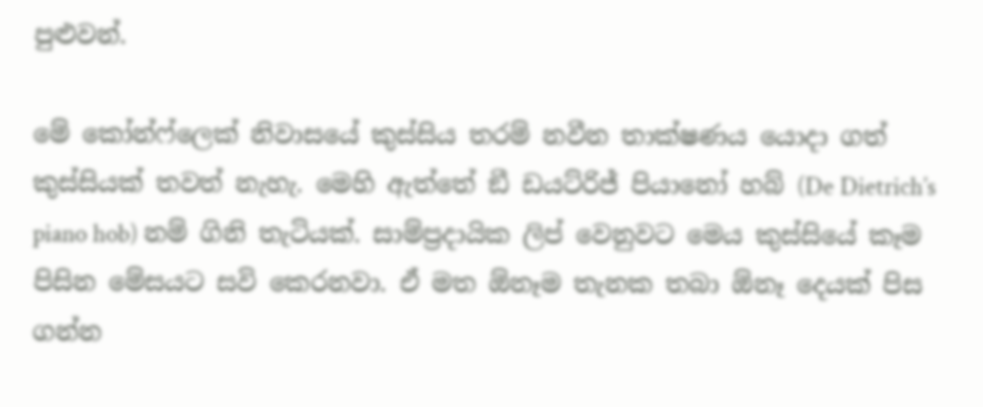පුළුවන්.

මේ කෝන්ෆ්ලෙක් නිවාසයේ කුස්සිය තරම් නවීන තාක්ෂණය යොදා ගත් කුස්සියක් තවත් නැහැ. මෙහි ඇත්තේ ඞී ඩයට්රිජ් පියානෝ හබ් (De Dietrich’s piano hob) නම් ගිනි තැටියක්. සාම්ප්‍රදායික ලිප් වෙනුවට මෙය කුස්සියේ කෑම පිසින මේසයට සවි කෙරනවා. ඒ මත ඕනෑම තැනක තබා ඕනෑ දෙයක් පිස ගන්න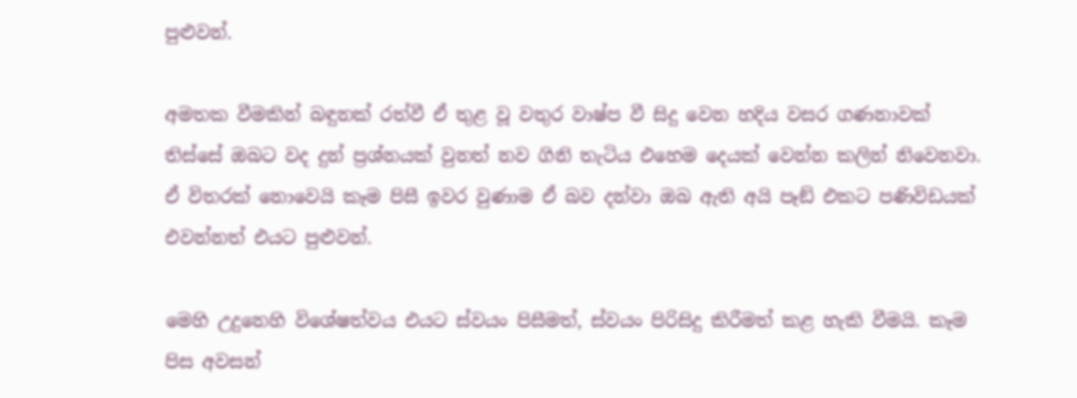පුළුවන්.

අමතක වීමකින් බඳුනක් රත්වී ඒ තුළ වූ වතුර වාෂ්ප වී සිදු වෙන හදිය වසර ගණනාවක් තිස්සේ ඔබට වද දුන් ප්‍රශ්නයක් වුනත් නව ගිනි තැටිය එහෙම දෙයක් වෙන්න කලින් නිවෙනවා. ඒ විතරක් නොවෙයි කෑම පිසී ඉවර වුණාම ඒ බව දන්වා ඔබ ඇති අයි පෑඞ් එකට පණිවිඩයක් එවන්නත් එයට පුළුවන්.

මෙහි උදුනෙහි විශේෂත්වය එයට ස්වයං පිසීමත්, ස්වයං පිරිසිදු කිරීමත් කළ හැකි වීමයි. කෑම පිස අවසන්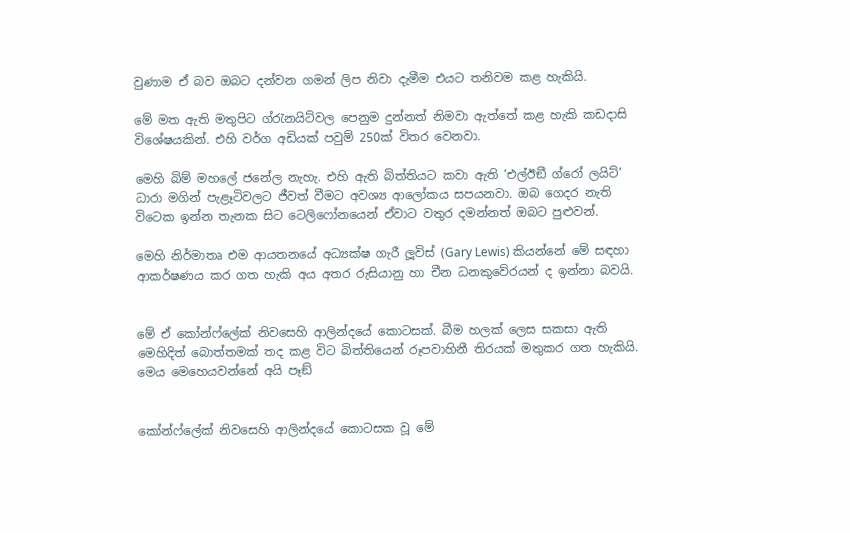වුණාම ඒ බව ඔබට දන්වන ගමන් ලිප නිවා දැමීම එයට තනිවම කළ හැකියි.

මේ මත ඇති මතුපිට ග්රැනයිට්වල පෙනුම දුන්නත් නිමවා ඇත්තේ කළ හැකි කඩදාසි විශේෂයකින්. එහි වර්ග අඩියක් පවුම් 250ක් විතර වෙනවා.

මෙහි බිම් මහලේ ජනේල නැහැ. එහි ඇති බිත්තියට කවා ඇති ‘එල්ඊඞී ග්රෝ ලයිට්’ ධාරා මගින් පැළෑටිවලට ජීවත් වීමට අවශ්‍ය ආලෝකය සපයනවා. ඔබ ගෙදර නැති විටෙක ඉන්න තැනක සිට ටෙලිෆෝනයෙන් ඒවාට වතුර දමන්නත් ඔබට පුළුවන්.

මෙහි නිර්මාතෘ එම ආයතනයේ අධ්‍යක්ෂ ගැරී ලූවිස් (Gary Lewis) කියන්නේ මේ සඳහා ආකර්ෂණය කර ගත හැකි අය අතර රුසියානු හා චීන ධනකුවේරයන් ද ඉන්නා බවයි.


මේ ඒ කෝන්ෆ්ලේක් නිවසෙහි ආලින්දයේ කොටසක්. බීම හලක් ලෙස සකසා ඇති මෙහිදිත් බොත්තමක් තද කළ විට බිත්තියෙන් රූපවාහිනී තිරයක් මතුකර ගත හැකියි. මෙය මෙහෙයවන්නේ අයි පෑඞ්


කෝන්ෆ්ලේක් නිවසෙහි ආලින්දයේ කොටසක වූ මේ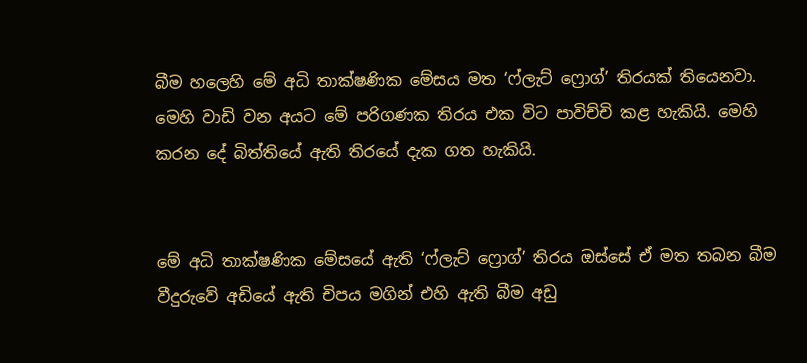බීම හලෙහි මේ අධි තාක්ෂණික මේසය මත ‘ෆ්ලැට් ෆ්‍රොග්’ තිරයක් තියෙනවා. මෙහි වාඩි වන අයට මේ පරිගණක තිරය එක විට පාවිච්චි කළ හැකියි. මෙහි කරන දේ බිත්තියේ ඇති තිරයේ දැක ගත හැකියි.


මේ අධි තාක්ෂණික මේසයේ ඇති ‘ෆ්ලැට් ෆ්‍රොග්’ තිරය ඔස්සේ ඒ මත තබන බීම වීදුරුවේ අඩියේ ඇති චිපය මගින් එහි ඇති බීම අඩු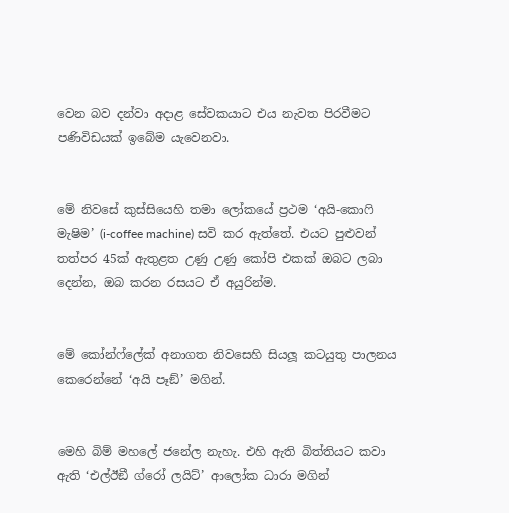වෙන බව දන්වා අදාළ සේවකයාට එය නැවත පිරවීමට පණිවිඩයක් ඉබේම යැවෙනවා.


මේ නිවසේ කුස්සියෙහි තමා ලෝකයේ ප්‍රථම ‘අයි-කොෆි මැෂිම’ (i-coffee machine) සවි කර ඇත්තේ. එයට පුළුවන් තත්පර 45ක් ඇතුළත උණු උණු කෝපි එකක් ඔබට ලබා දෙන්න, ඔබ කරන රසයට ඒ අයුරින්ම.


මේ කෝන්ෆ්ලේක් අනාගත නිවසෙහි සියලූ කටයුතු පාලනය කෙරෙන්නේ ‘අයි පෑඞ්’ මගින්.


මෙහි බිම් මහලේ ජනේල නැහැ. එහි ඇති බිත්තියට කවා ඇති ‘එල්ඊඞී ග්රෝ ලයිට්’ ආලෝක ධාරා මගින්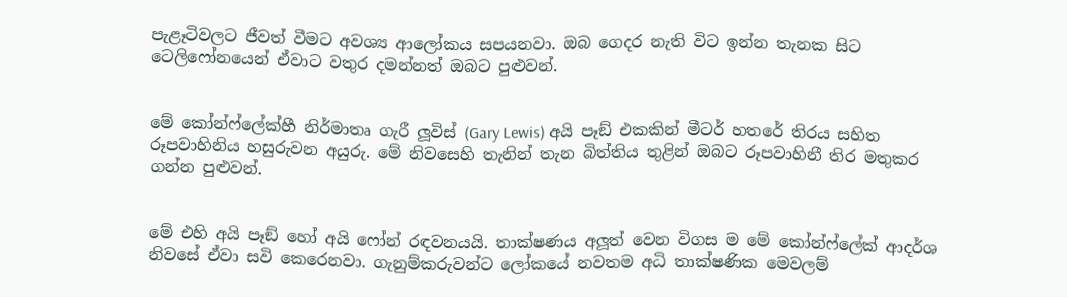පැළෑටිවලට ජීවත් වීමට අවශ්‍ය ආලෝකය සපයනවා. ඔබ ගෙදර නැති විට ඉන්න තැනක සිට ටෙලිෆෝනයෙන් ඒවාට වතුර දමන්නත් ඔබට පුළුවන්.


මේ කෝන්ෆ්ලේක්හී නිර්මාතෘ ගැරී ලූවිස් (Gary Lewis) අයි පෑඞ් එකකින් මීටර් හතරේ තිරය සහිත රූපවාහිනිය හසුරුවන අයුරු. මේ නිවසෙහි තැනින් තැන බිත්තිය තුළින් ඔබට රූපවාහිනී තිර මතුකර ගන්න පුළුවන්.


මේ එහි අයි පෑඞ් හෝ අයි ෆෝන් රඳවනයයි. තාක්ෂණය අලූත් වෙන විගස ම මේ කෝන්ෆ්ලේක් ආදර්ශ නිවසේ ඒවා සවි කෙරෙනවා. ගැනුම්කරුවන්ට ලෝකයේ නවතම අධි තාක්ෂණික මෙවලම්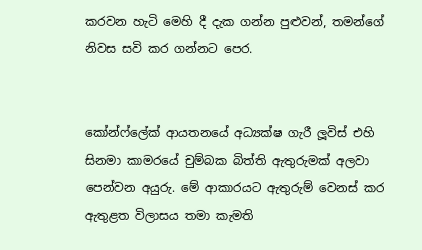කරවන හැටි මෙහි දී දැක ගන්න පුළුවන්, තමන්ගේ නිවස සවි කර ගන්නට පෙර.


කෝන්ෆ්ලේක් ආයතනයේ අධ්‍යක්ෂ ගැරී ලූවිස් එහි සිනමා කාමරයේ චුම්බක බිත්ති ඇතුරුමක් අලවා පෙන්වන අයුරු. මේ ආකාරයට ඇතුරුම් වෙනස් කර ඇතුළත විලාසය තමා කැමති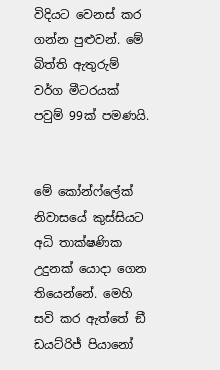විදියට වෙනස් කර ගන්න පුළුවන්. මේ බිත්ති ඇතුරුම් වර්ග මීටරයක් පවුම් 99ක් පමණයි.


මේ කෝන්ෆ්ලේක් නිවාසයේ කුස්සියට අධි තාක්ෂණික උදුනක් යොදා ගෙන තියෙන්නේ. මෙහි සවි කර ඇත්තේ ඞී ඩයට්රිජ් පියානෝ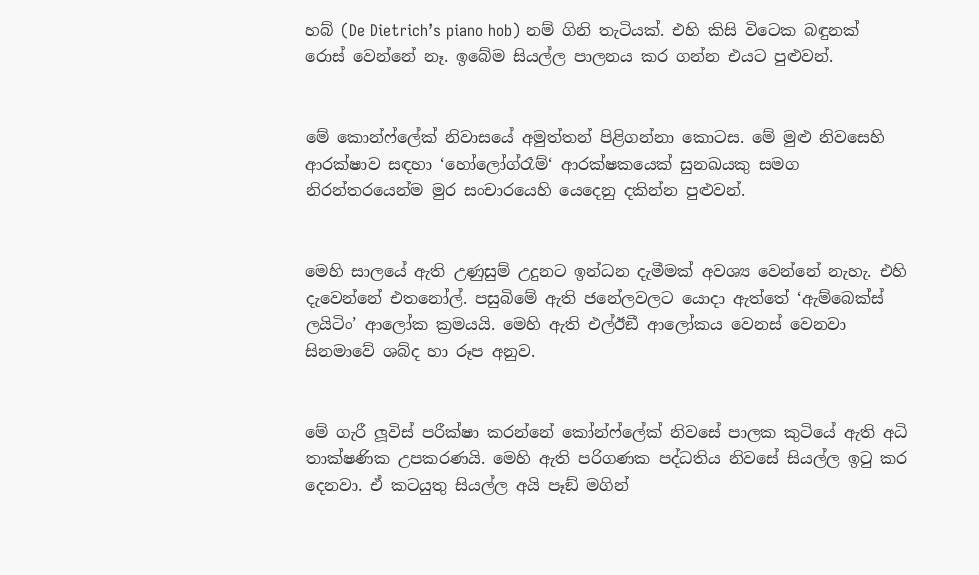හබ් (De Dietrich’s piano hob) නම් ගිනි තැටියක්. එහි කිසි විටෙක බඳුනක් රොස් වෙන්නේ නෑ. ඉබේම සියල්ල පාලනය කර ගන්න එයට පුළුවන්.


මේ කොන්ෆ්ලේක් නිවාසයේ අමුත්තන් පිළිගන්නා කොටස. මේ මුළු නිවසෙහි ආරක්ෂාව සඳහා ‘හෝලෝග්රෑම්‘ ආරක්ෂකයෙක් සුනඛයකු සමග නිරන්තරයෙන්ම මුර සංචාරයෙහි යෙදෙනු දකින්න පුළුවන්.


මෙහි සාලයේ ඇති උණුසුම් උදුනට ඉන්ධන දැමීමක් අවශ්‍ය වෙන්නේ නැහැ. එහි දැවෙන්නේ එතනෝල්. පසුබිමේ ඇති ජනේලවලට යොදා ඇත්තේ ‘ඇම්බෙක්ස් ලයිටිං’ ආලෝක ක්‍රමයයි. මෙහි ඇති එල්ඊඞී ආලෝකය වෙනස් වෙනවා සිනමාවේ ශබ්ද හා රූප අනුව.


මේ ගැරී ලූවිස් පරීක්ෂා කරන්නේ කෝන්ෆ්ලේක් නිවසේ පාලක කුටියේ ඇති අධි තාක්ෂණික උපකරණයි. මෙහි ඇති පරිගණක පද්ධතිය නිවසේ සියල්ල ඉටු කර දෙනවා. ඒ කටයුතු සියල්ල අයි පෑඞ් මගින්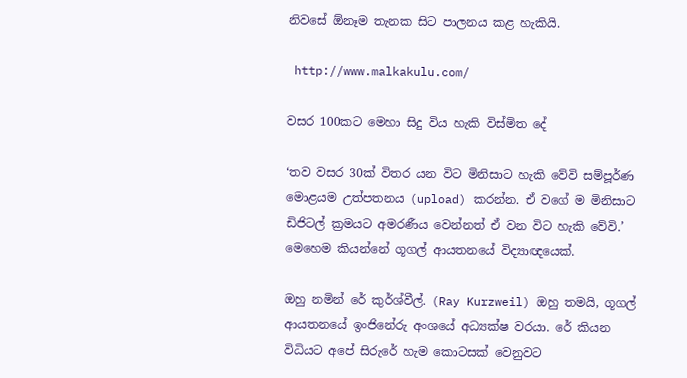නිවසේ ඕනෑම තැනක සිට පාලනය කළ හැකියි.

 http://www.malkakulu.com/

වසර 100කට මෙහා සිදු විය හැකි විස්මිත දේ

‘තව වසර 30ක් විතර යන විට මිනිසාට හැකි වේවි සම්පූර්ණ මොළයම උත්පතනය (upload) කරන්න. ඒ වගේ ම මිනිසාට ඩිජිටල් ක්‍රමයට අමරණීය වෙන්නත් ඒ වන විට හැකි වේවි.’ මෙහෙම කියන්නේ ගූගල් ආයතනයේ විද්‍යාඥයෙක්.

ඔහු නමින් රේ කුර්ශ්වීල්. (Ray Kurzweil) ඔහු තමයි, ගූගල් ආයතනයේ ඉංජිනේරු අංශයේ අධ්‍යක්ෂ වරයා. රේ කියන විධියට අපේ සිරුරේ හැම කොටසක් වෙනුවට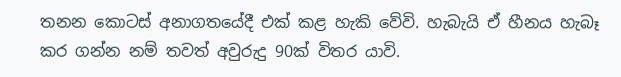තනන කොටස් අනාගතයේදී එක් කළ හැකි වේවි. හැබැයි ඒ හීනය හැබෑ කර ගන්න නම් තවත් අවුරුදු 90ක් විතර යාවි.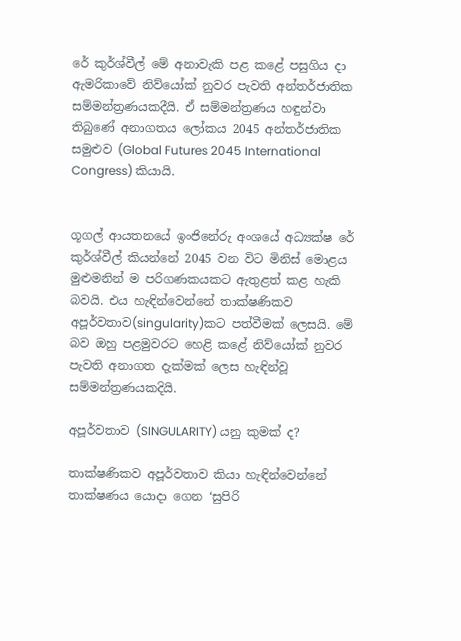රේ කුර්ශ්වීල් මේ අනාවැකි පළ කළේ පසුගිය දා ඇමරිකාවේ නිව්යෝක් නුවර පැවති අන්තර්ජාතික සම්මන්ත්‍රණයකදීයි. ඒ සම්මන්ත්‍රණය හඳුන්වා තිබුණේ අනාගතය ලෝකය 2045 අන්තර්ජාතික සමුළුව (Global Futures 2045 International Congress) කියායි.


ගූගල් ආයතනයේ ඉංජිනේරු අංශයේ අධ්‍යක්ෂ රේ කුර්ශ්වීල් කියන්නේ 2045 වන විට මිනිස් මොළය මුළුමනින් ම පරිගණකයකට ඇතුළත් කළ හැකි බවයි. එය හැඳින්වෙන්නේ තාක්ෂණිකව අපූර්වතාව(singularity)කට පත්වීමක් ලෙසයි. මේ බව ඔහු පළමුවරට හෙළි කළේ නිව්යෝක් නුවර පැවති අනාගත දැක්මක් ලෙස හැඳින්වූ සම්මන්ත්‍රණයකදියි.

අපූර්වතාව (SINGULARITY) යනු කුමක් ද?

තාක්ෂණිකව අපූර්වතාව කියා හැඳින්වෙන්නේ තාක්ෂණය යොදා ගෙන ‘සුපිරි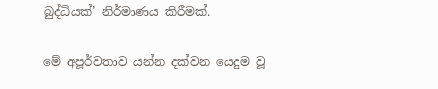බුද්ධියක්’ නිර්මාණය කිරීමක්.

මේ අපූර්වතාව යන්න දක්වන යෙදුම වූ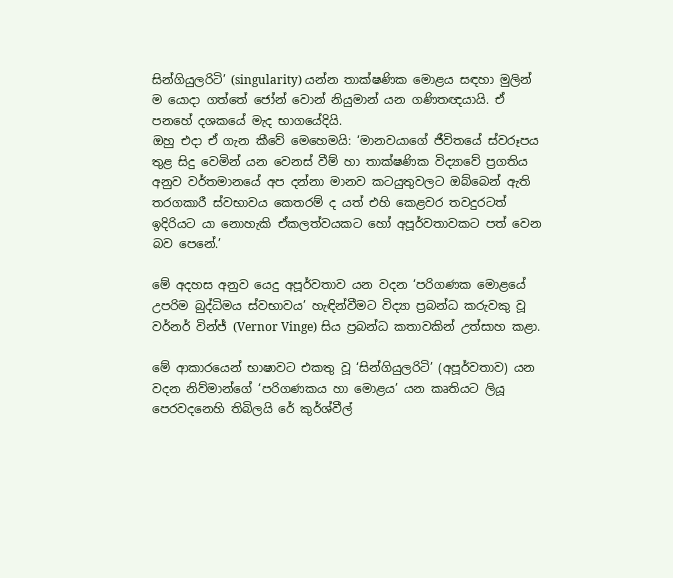සින්ගියුලරිටි’ (singularity) යන්න තාක්ෂණික මොළය සඳහා මුලින් ම යොදා ගත්තේ ජෝන් වොන් නියුමාන් යන ගණිතඥයායි. ඒ පනහේ දශකයේ මැද භාගයේදියි.
ඔහු එදා ඒ ගැන කීවේ මෙහෙමයි: ‘මානවයාගේ ජීවිතයේ ස්වරූපය තුළ සිදු වෙමින් යන වෙනස් වීම් හා තාක්ෂණික විද්‍යාවේ ප්‍රගතිය අනුව වර්තමානයේ අප දන්නා මානව කටයුතුවලට ඔබ්බෙන් ඇති තරගකාරී ස්වභාවය කෙතරම් ද යත් එහි කෙළවර තවදුරටත් ඉදිරියට යා නොහැකි ඒකලත්වයකට හෝ අපූර්වතාවකට පත් වෙන බව පෙනේ.’

මේ අදහස අනුව යෙදු අපූර්වතාව යන වදන ‘පරිගණක මොළයේ උපරිම බුද්ධිමය ස්වභාවය’ හැඳින්වීමට විද්‍යා ප්‍රබන්ධ කරුවකු වූ වර්නර් වින්ජ් (Vernor Vinge) සිය ප්‍රබන්ධ කතාවකින් උත්සාහ කළා.

මේ ආකාරයෙන් භාෂාවට එකතු වූ ‘සින්ගියුලරිටි’ (අපූර්වතාව) යන වදන නිව්මාන්ගේ ‘පරිගණකය හා මොළය’ යන කෘතියට ලියූ පෙරවදනෙහි තිබිලයි රේ කුර්ශ්වීල්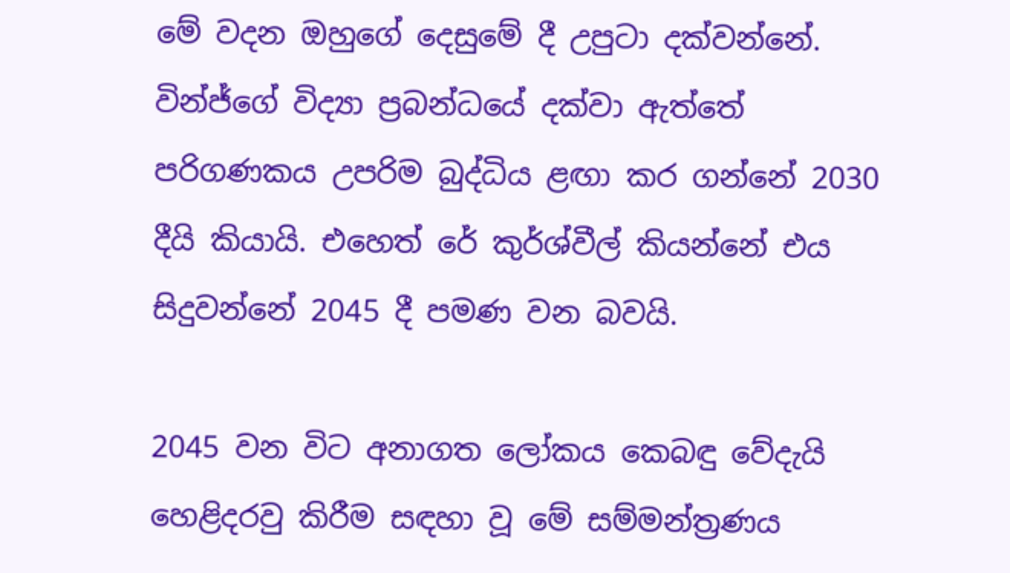මේ වදන ඔහුගේ දෙසුමේ දී උපුටා දක්වන්නේ.
වින්ජ්ගේ විද්‍යා ප්‍රබන්ධයේ දක්වා ඇත්තේ පරිගණකය උපරිම බුද්ධිය ළඟා කර ගන්නේ 2030 දීයි කියායි. එහෙත් රේ කුර්ශ්වීල් කියන්නේ එය සිදුවන්නේ 2045 දී පමණ වන බවයි.

2045 වන විට අනාගත ලෝකය කෙබඳු වේදැයි හෙළිදරවු කිරීම සඳහා වූ මේ සම්මන්ත්‍රණය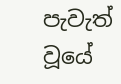පැවැත් වූයේ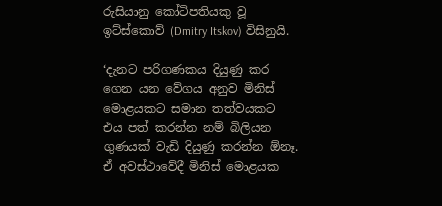රුසියානු කෝටිපතියකු වූ ඉට්ස්කොව් (Dmitry Itskov) විසිනුයි.

‘දැනට පරිගණකය දියුණු කර ගෙන යන වේගය අනුව මිනිස් මොළයකට සමාන තත්වයකට එය පත් කරන්න නම් බිලියන ගුණයක් වැඩි දියුණු කරන්න ඕනෑ. ඒ අවස්ථාවේදී මිනිස් මොළයක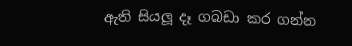ඇති සියලූ දෑ ගබඩා කර ගන්න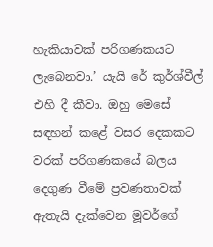හැකියාවක් පරිගණකයට ලැබෙනවා.’ යැයි රේ කුර්ශ්වීල් එහි දී කීවා. ඔහු මෙසේ සඳහන් කළේ වසර දෙකකට වරක් පරිගණකයේ බලය දෙගුණ වීමේ ප්‍රවණතාවක් ඇතැයි දැක්වෙන මූවර්ගේ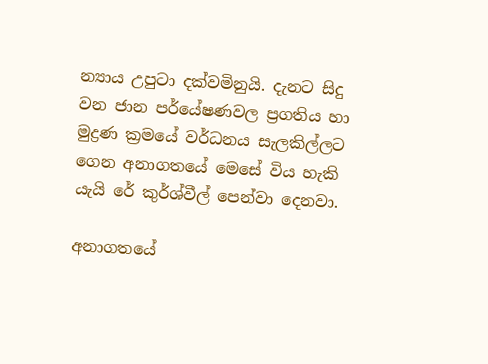න්‍යාය උපුටා දක්වමිනුයි. දැනට සිදු වන ජාන පර්යේෂණවල ප්‍රගතිය හා මුද්‍රණ ක්‍රමයේ වර්ධනය සැලකිල්ලට ගෙන අනාගතයේ මෙසේ විය හැකි යැයි රේ කුර්ශ්වීල් පෙන්වා දෙනවා.

අනාගතයේ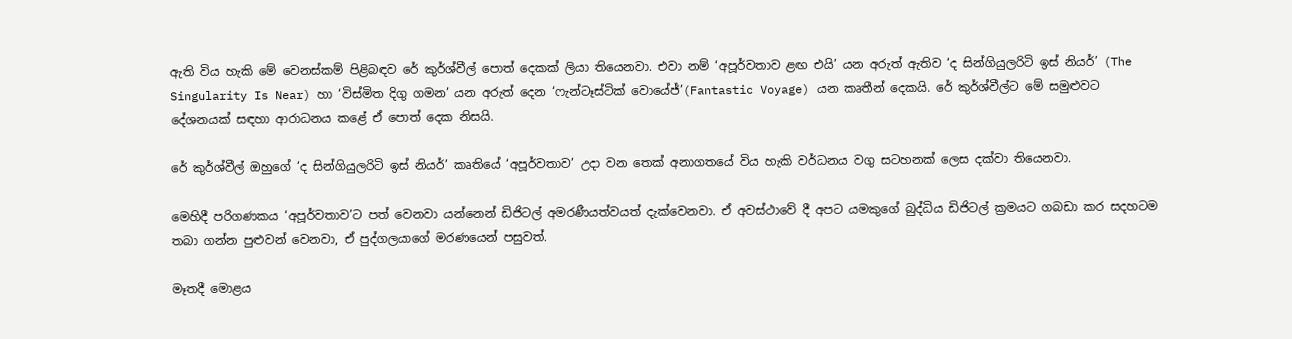ඇති විය හැකි මේ වෙනස්කම් පිළිබඳව රේ කුර්ශ්වීල් පොත් දෙකක් ලියා තියෙනවා. එවා නම් ‘අපූර්වතාව ළඟ එයි’ යන අරුත් ඇතිව ‘ද සින්ගියුලරිටි ඉස් නියර්’ (The Singularity Is Near) හා ‘විස්මිත දිගු ගමන’ යන අරුත් දෙන ‘ෆැන්ටෑස්ටික් වොයේජ්’(Fantastic Voyage) යන කෘතීන් දෙකයි. රේ කුර්ශ්වීල්ට මේ සමුළුවට දේශනයක් සඳහා ආරාධනය කළේ ඒ පොත් දෙක නිසයි.

රේ කුර්ශ්වීල් ඔහුගේ ‘ද සින්ගියුලරිටි ඉස් නියර්’ කෘතියේ ‘අපූර්වතාව’ උදා වන තෙක් අනාගතයේ විය හැකි වර්ධනය වගු සටහනක් ලෙස දක්වා තියෙනවා.

මෙහිදී පරිගණකය ‘අපූර්වතාව’ට පත් වෙනවා යන්නෙන් ඩිජිටල් අමරණීයත්වයත් දැක්වෙනවා. ඒ අවස්ථාවේ දී අපට යමකුගේ බුද්ධිය ඩිජිටල් ක්‍රමයට ගබඩා කර සදහටම තබා ගන්න පුළුවන් වෙනවා, ඒ පුද්ගලයාගේ මරණයෙන් පසුවත්.

මෑතදී මොළය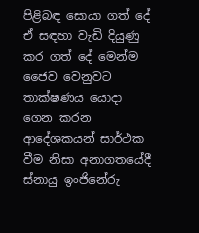පිළිබඳ සොයා ගත් දේ ඒ සඳහා වැඩි දියුණු කර ගත් දේ මෙන්ම ජෛව වෙනුවට තාක්ෂණය යොදා ගෙන කරන ආදේශකයන් සාර්ථක වීම නිසා අනාගතයේදී ස්නායු ඉංජිනේරු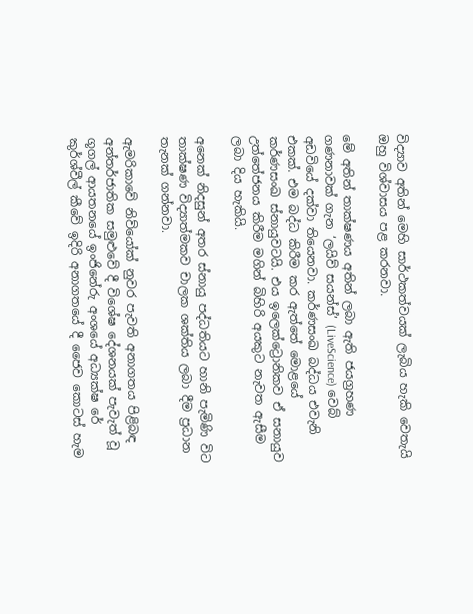විද්‍යාව අතින් මෙහි සාර්ථකත්වයක් ලැබිය හැකි වෙතැයි ඔහු විශ්වාසය පළ කරනවා.

මේ අතින් තාක්ෂණය අතින් ලබා ඇති ජයග්‍රහණ ගණනාවක් ගැන ‘ලයිව් සයන්ස්’ (LiveScience) වෙබ් අඩවියේ දක්වා තියෙනවා. කර්ණසංඛ බද්ධය එවැනි එකක්. එම බද්ධ කිරීම කර ඇත්තේ මොළයේ කර්ණසංඛ ස්නායුවටයි. එය ඉලෙක්ට්‍රොනිකව ඒ සනායුව උත්තේජනය කිරීම මගින් බිහිරි අයකුට නැවත ඇසීම ලබා දිය හැකියි.

අනෙක් නිදසුන් අතර ස්නායු පද්ධතියට හානි පැමිණි විට තාක්ෂණ විද්‍යාත්මකව චාලක ශක්තිය ලබා දීම ප්‍රධාන තැනක් ගන්නවා.

ඇමරිකාවේ නිව්යෝක් නුවර පැවති අනාගතය පිළිබඳ අන්තර්ජාතික සමුළුවේ දී විශේෂ දේශනයක් පැවැත් වූ ගූගල් ආයතනයේ ඉංජිනේරු අංශයේ අධ්‍යක්ෂ රේ කුර්ශ්වීල් කීවේ ඉදිරි අනාගතයේ දී ජෛව කොටස් හැම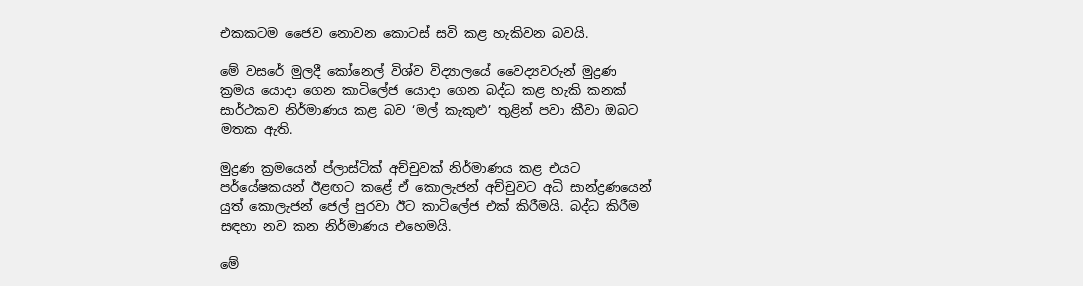එකකටම ජෛව නොවන කොටස් සවි කළ හැකිවන බවයි.

මේ වසරේ මුලදී කෝනෙල් විශ්ව විද්‍යාලයේ වෛද්‍යවරුන් මුද්‍රණ ක්‍රමය යොදා ගෙන කාටිලේජ යොදා ගෙන බද්ධ කළ හැකි කනක් සාර්ථකව නිර්මාණය කළ බව ‘මල් කැකුළු’ තුළින් පවා කීවා ඔබට මතක ඇති.

මුද්‍රණ ක්‍රමයෙන් ප්ලාස්ටික් අච්චුවක් නිර්මාණය කළ එයට පර්යේෂකයන් ඊළඟට කළේ ඒ කොලැජන් අච්චුවට අධි සාන්ද්‍රණයෙන් යුත් කොලැජන් ජෙල් පුරවා ඊට කාටිලේජ එක් කිරීමයි. බද්ධ කිරීම සඳහා නව කන නිර්මාණය එහෙමයි.

මේ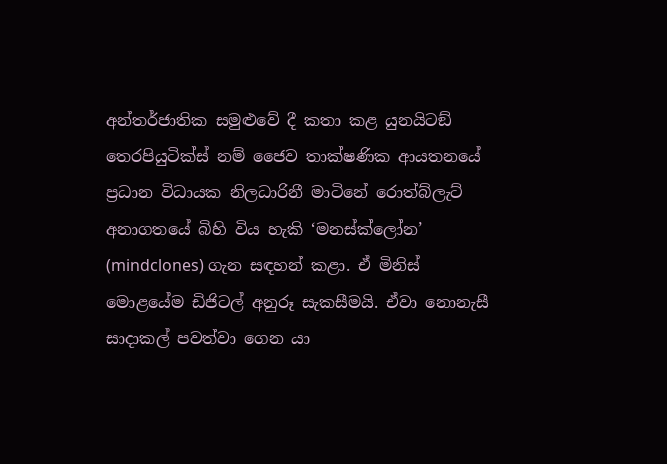අන්තර්ජාතික සමුළුවේ දී කතා කළ යුනයිටඞ් තෙරපියුටික්ස් නම් ජෛව තාක්ෂණික ආයතනයේ ප්‍රධාන විධායක නිලධාරිනී මාටිනේ රොත්බ්ලැට් අනාගතයේ බිහි විය හැකි ‘මනස්ක්ලෝන’ (mindclones) ගැන සඳහන් කළා. ඒ මිනිස් මොළයේම ඩිජිටල් අනුරූ සැකසීමයි. ඒවා නොනැසී සාදාකල් පවත්වා ගෙන යා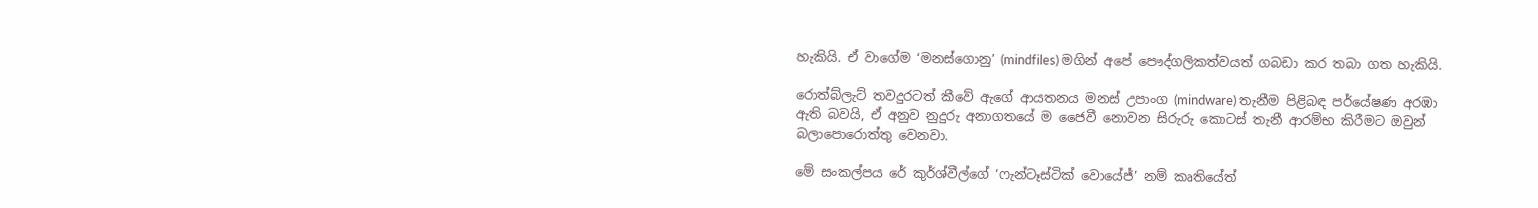හැකියි. ඒ වාගේම ‘මනස්ගොනු’ (mindfiles) මගින් අපේ පෞද්ගලිකත්වයත් ගබඩා කර තබා ගත හැකියි.

රොත්බ්ලැට් තවදුරටත් කීවේ ඇගේ ආයතනය මනස් උපාංග (mindware) තැනීම පිළිබඳ පර්යේෂණ අරඹා ඇති බවයි, ඒ අනුව නුදුරු අනාගතයේ ම ජෛවී නොවන සිරුරු කොටස් තැනී ආරම්භ කිරීමට ඔවුන් බලාපොරොත්තු වෙනවා.

මේ සංකල්පය රේ කුර්ශ්වීල්ගේ ‘ෆැන්ටෑස්ටික් වොයේජ්’ නම් කෘතියේත්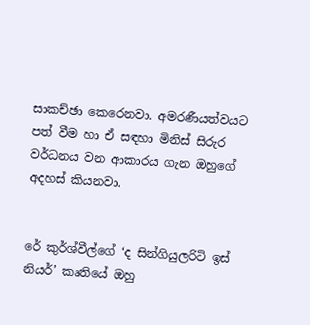සාකච්ඡා කෙරෙනවා. අමරණීයත්වයට පත් වීම හා ඒ සඳහා මිනිස් සිරුර වර්ධනය වන ආකාරය ගැන ඔහුගේ අදහස් කියනවා.


රේ කුර්ශ්වීල්ගේ ‘ද සින්ගියුලරිටි ඉස් නියර්’ කෘතියේ ඔහු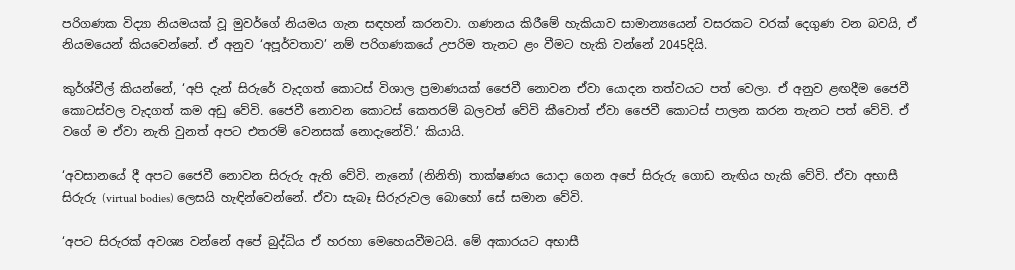පරිගණක විද්‍යා නියමයක් වූ මුවර්ගේ නියමය ගැන සඳහන් කරනවා. ගණනය කිරීමේ හැකියාව සාමාන්‍යයෙන් වසරකට වරක් දෙගුණ වන බවයි, ඒ නියමයෙන් කියවෙන්නේ. ඒ අනුව ‘අපූර්වතාව’ නම් පරිගණකයේ උපරිම තැනට ළං වීමට හැකි වන්නේ 2045දියි.

කුර්ශ්වීල් කියන්නේ, ‘අපි දැන් සිරුරේ වැදගත් කොටස් විශාල ප්‍රමාණයක් ජෛවී නොවන ඒවා යොදන තත්වයට පත් වෙලා. ඒ අනුව ළඟදීම ජෛවී කොටස්වල වැදගත් කම අඩු වේවි. ජෛවී නොවන කොටස් කෙතරම් බලවත් වේවි කීවොත් ඒවා ජෛවී කොටස් පාලන කරන තැනට පත් වේවි. ඒ වගේ ම ඒවා නැති වුනත් අපට එතරම් වෙනසක් නොදැනේවි.’ කියායි.

‘අවසානයේ දී අපට ජෛවී නොවන සිරුරු ඇති වේවි. නැනෝ (නිනිති) තාක්ෂණය යොදා ගෙන අපේ සිරුරු ගොඩ නැඟිය හැකි වේවි. ඒවා අභාසී සිරුරු (virtual bodies) ලෙසයි හැඳින්වෙන්නේ. ඒවා සැබෑ සිරුරුවල බොහෝ සේ සමාන වේවි.

‘අපට සිරුරක් අවශ්‍ය වන්නේ අපේ බුද්ධිය ඒ හරහා මෙහෙයවීමටයි. මේ අකාරයට අභාසී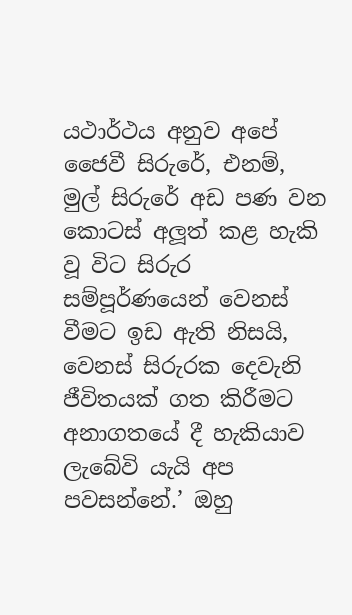යථාර්ථය අනුව අපේ ජෛවී සිරුරේ, එනම්, මුල් සිරුරේ අඩ පණ වන කොටස් අලූත් කළ හැකි වූ විට සිරුර සම්පූර්ණයෙන් වෙනස් වීමට ඉඩ ඇති නිසයි, වෙනස් සිරුරක දෙවැනි ජීවිතයක් ගත කිරීමට අනාගතයේ දී හැකියාව ලැබේවි යැයි අප පවසන්නේ.’ ඔහු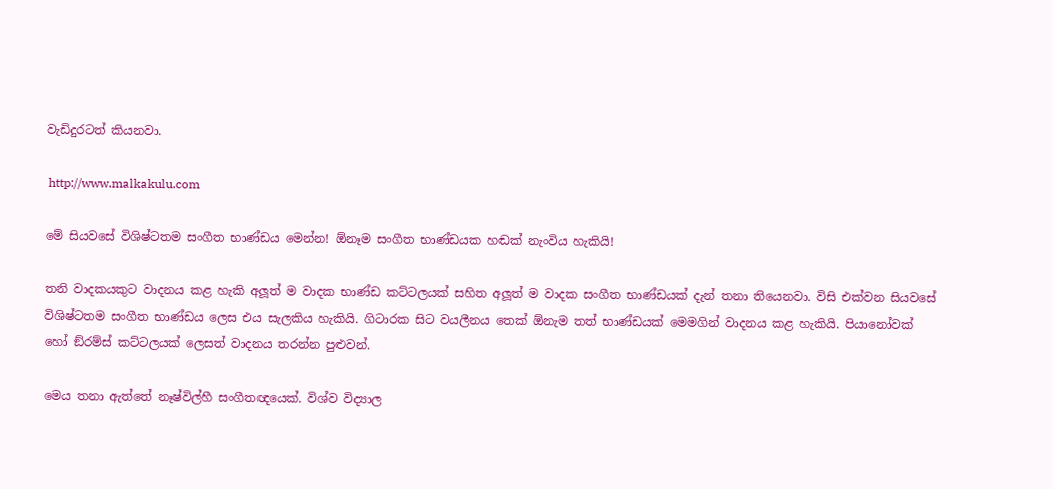වැඩිදුරටත් කියනවා.

 http://www.malkakulu.com

මේ සියවසේ විශිෂ්ටතම සංගීත භාණ්ඩය මෙන්න! ඕනෑම සංගීත භාණ්ඩයක හඬක් නැංවිය හැකියි!

තනි වාදකයකුට වාදනය කළ හැකි අලූත් ම වාදක භාණ්ඩ කට්ටලයක් සහිත අලූත් ම වාදක සංගීත භාණ්ඩයක් දැන් තනා තියෙනවා. විසි එක්වන සියවසේ විශිෂ්ටතම සංගීත භාණ්ඩය ලෙස එය සැලකිය හැකියි. ගිටාරක සිට වයලීනය තෙක් ඕනැම තත් භාණ්ඩයක් මෙමගින් වාදනය කළ හැකියි. පියානෝවක් හෝ ඞ්රම්ස් කට්ටලයක් ලෙසත් වාදනය තරන්න පුළුවන්.

මෙය තනා ඇත්තේ නෑෂ්විල්හී සංගීතඥයෙක්. විශ්ව විද්‍යාල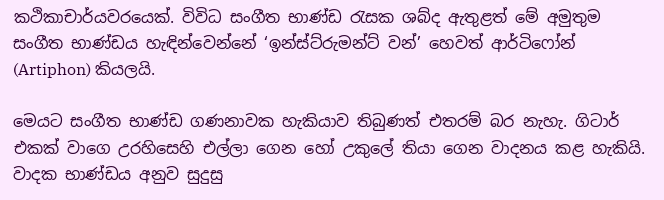කථිකාචාර්යවරයෙක්. විවිධ සංගීත භාණ්ඩ රැසක ශබ්ද ඇතුළත් මේ අමුතුම සංගීත භාණ්ඩය හැඳින්වෙන්නේ ‘ඉන්ස්ට්රුමන්ට් වන්’ හෙවත් ආර්ටිෆෝන් (Artiphon) කියලයි.

මෙයට සංගීත භාණ්ඩ ගණනාවක හැකියාව තිබුණත් එතරම් බර නැහැ. ගිටාර් එකක් වාගෙ උරහිසෙහි එල්ලා ගෙන හෝ උකුලේ තියා ගෙන වාදනය කළ හැකියි. වාදක භාණ්ඩය අනුව සුදුසු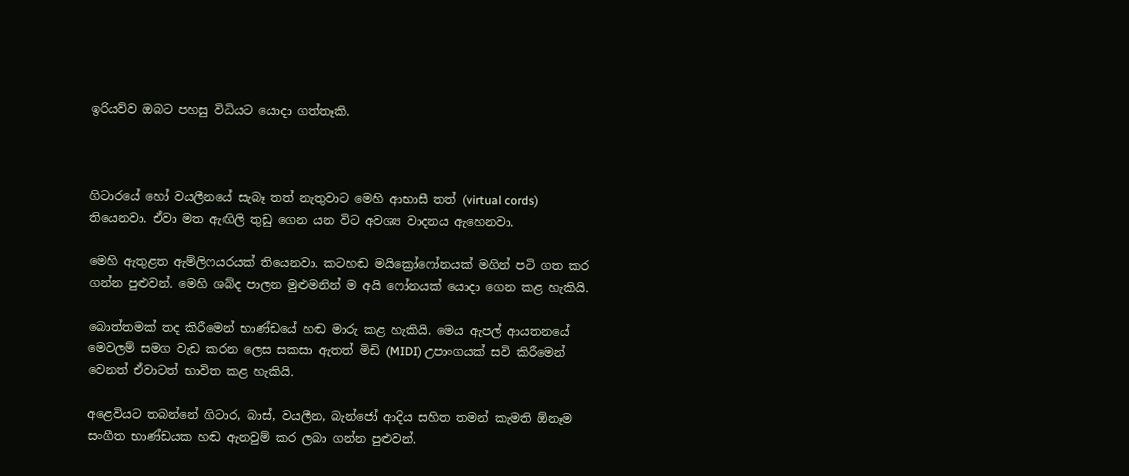ඉරියව්ව ඔබට පහසු විධියට යොදා ගත්තෑකි.



ගිටාරයේ හෝ වයලීනයේ සැබෑ තත් නැතුවාට මෙහි ආභාසී තත් (virtual cords) තියෙනවා. ඒවා මත ඇඟිලි තුඩු ගෙන යන විට අවශ්‍ය වාදනය ඇහෙනවා.

මෙහි ඇතුළත ඇම්ලිෆයරයක් තියෙනවා. කටහඬ මයික්‍රෝෆෝනයක් මගින් පටි ගත කර ගන්න පුළුවන්. මෙහි ශබ්ද පාලන මුළුමනින් ම අයි ෆෝනයක් යොදා ගෙන කළ හැකියි.

බොත්තමක් තද කිරීමෙන් භාණ්ඩයේ හඬ මාරු කළ හැකියි. මෙය ඇපල් ආයතනයේ මෙවලම් සමග වැඩ කරන ලෙස සකසා ඇතත් මිඩි (MIDI) උපාංගයක් සවි කිරීමෙන් වෙනත් ඒවාටත් භාවිත කළ හැකියි.

අළෙවියට තබන්නේ ගිටාර, බාස්, වයලීන, බැන්ජෝ ආදිය සහිත තමන් කැමති ඕනෑම සංගීත භාණ්ඩයක හඬ ඇනවුම් කර ලබා ගන්න පුළුවන්.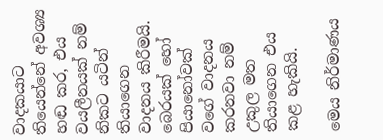වාදකයාට තියෙන්නේ අවශ්‍ය හඬ කර, එය වයලීනයක් නම් නිකට යටින් තියාගෙන වාදනය කිරීමයි. බෙරයක් හෝ පියානෝවක් වගේ වාදනය කරනවා නම් උකුල මත තියාගෙන එය කළ හැකියි.

මෙය නිර්මාණය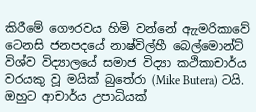කිරීමේ ගෞරවය හිමි වන්නේ ඇැමරිකාවේ ටෙනසි ජනපදයේ නාෂ්විල්හී බෙල්මොන්ට් විශ්ව විද්‍යාලයේ සමාජ විද්‍යා කථිකාචාර්ය වරයකු වූ මයික් බුතේරා (Mike Butera) ටයි. ඔහුට ආචාර්ය උපාධියක්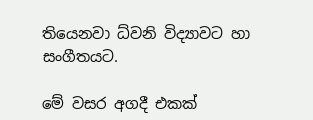තියෙනවා ධ්වනි විද්‍යාවට හා සංගීතයට.

මේ වසර අගදී එකක්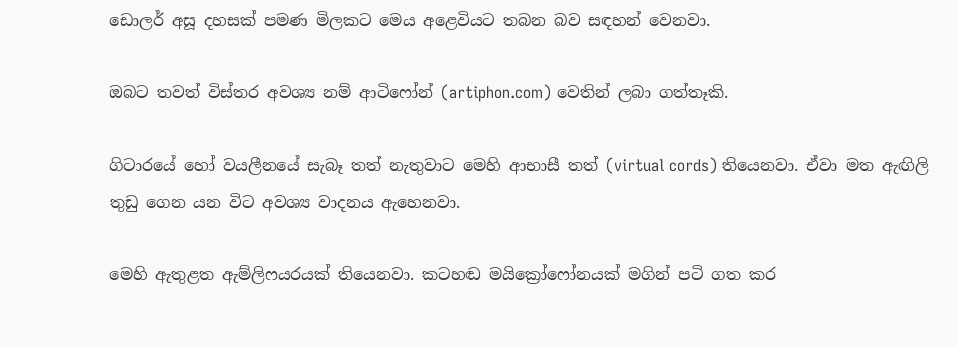ඩොලර් අසූ දහසක් පමණ මිලකට මෙය අළෙවියට තබන බව සඳහන් වෙනවා.

ඔබට තවත් විස්තර අවශ්‍ය නම් ආටිෆෝන් (artiphon.com) වෙතින් ලබා ගත්තෑකි.

ගිටාරයේ හෝ වයලීනයේ සැබෑ තත් නැතුවාට මෙහි ආභාසී තත් (virtual cords) තියෙනවා. ඒවා මත ඇඟිලි තුඩු ගෙන යන විට අවශ්‍ය වාදනය ඇහෙනවා.

මෙහි ඇතුළත ඇම්ලිෆයරයක් තියෙනවා. කටහඬ මයික්‍රෝෆෝනයක් මගින් පටි ගත කර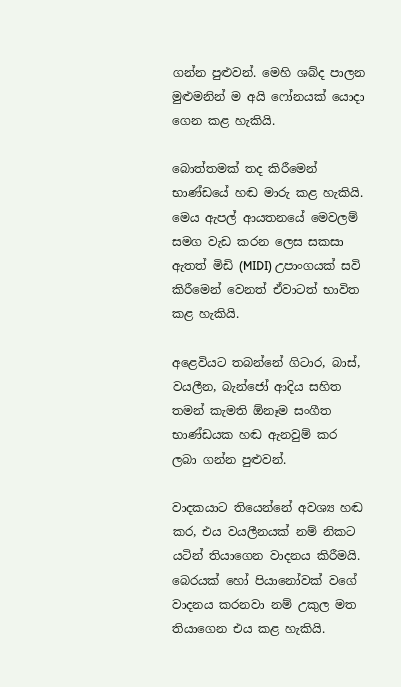ගන්න පුළුවන්. මෙහි ශබ්ද පාලන මුළුමනින් ම අයි ෆෝනයක් යොදා ගෙන කළ හැකියි.

බොත්තමක් තද කිරීමෙන් භාණ්ඩයේ හඬ මාරු කළ හැකියි. මෙය ඇපල් ආයතනයේ මෙවලම් සමග වැඩ කරන ලෙස සකසා ඇතත් මිඩි (MIDI) උපාංගයක් සවි කිරීමෙන් වෙනත් ඒවාටත් භාවිත කළ හැකියි.

අළෙවියට තබන්නේ ගිටාර, බාස්, වයලීන, බැන්ජෝ ආදිය සහිත තමන් කැමති ඕනෑම සංගීත භාණ්ඩයක හඬ ඇනවුම් කර ලබා ගන්න පුළුවන්.

වාදකයාට තියෙන්නේ අවශ්‍ය හඬ කර, එය වයලීනයක් නම් නිකට යටින් තියාගෙන වාදනය කිරීමයි. බෙරයක් හෝ පියානෝවක් වගේ වාදනය කරනවා නම් උකුල මත තියාගෙන එය කළ හැකියි.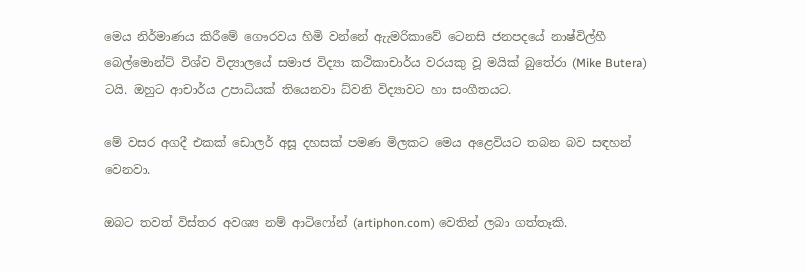මෙය නිර්මාණය කිරීමේ ගෞරවය හිමි වන්නේ ඇැමරිකාවේ ටෙනසි ජනපදයේ නාෂ්විල්හී බෙල්මොන්ට් විශ්ව විද්‍යාලයේ සමාජ විද්‍යා කථිකාචාර්ය වරයකු වූ මයික් බුතේරා (Mike Butera) ටයි. ඔහුට ආචාර්ය උපාධියක් තියෙනවා ධ්වනි විද්‍යාවට හා සංගීතයට.

මේ වසර අගදී එකක් ඩොලර් අසූ දහසක් පමණ මිලකට මෙය අළෙවියට තබන බව සඳහන් වෙනවා.

ඔබට තවත් විස්තර අවශ්‍ය නම් ආටිෆෝන් (artiphon.com) වෙතින් ලබා ගත්තෑකි.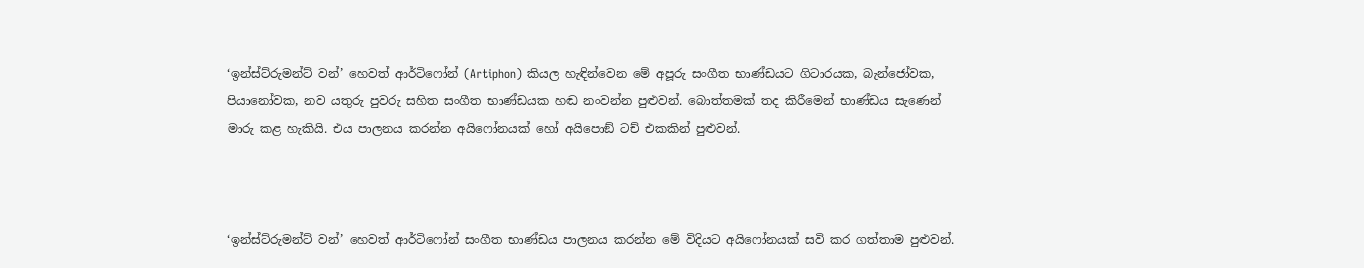‘ඉන්ස්ට්රුමන්ට් වන්’ හෙවත් ආර්ටිෆෝන් (Artiphon) කියල හැඳින්වෙන මේ අපූරු සංගීත භාණ්ඩයට ගිටාරයක, බැන්ජෝවක, පියානෝවක, නව යතුරු පුවරු සහිත සංගීත භාණ්ඩයක හඬ නංවන්න පුළුවන්. බොත්තමක් තද කිරීමෙන් භාණ්ඩය සැණෙන් මාරු කළ හැකියි. එය පාලනය කරන්න අයිෆෝනයක් හෝ අයිපොඞ් ටච් එකකින් පුළුවන්.



‘ඉන්ස්ට්රුමන්ට් වන්’ හෙවත් ආර්ටිෆෝන් සංගීත භාණ්ඩය පාලනය කරන්න මේ විදියට අයිෆෝනයක් සවි කර ගත්තාම පුළුවන්.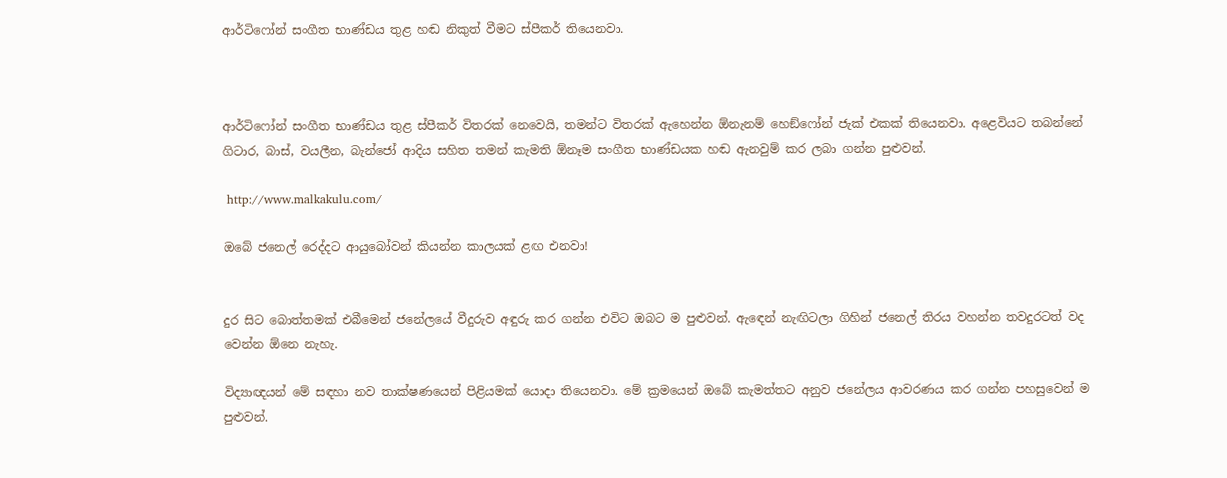ආර්ටිෆෝන් සංගීත භාණ්ඩය තුළ හඬ නිකුත් වීමට ස්පීකර් තියෙනවා.



ආර්ටිෆෝන් සංගීත භාණ්ඩය තුළ ස්පීකර් විතරක් නෙවෙයි, තමන්ට විතරක් ඇහෙන්න ඕනැනම් හෙඞ්ෆෝන් ජැක් එකක් තියෙනවා. අළෙවියට තබන්නේ ගිටාර, බාස්, වයලීන, බැන්ජෝ ආදිය සහිත තමන් කැමති ඕනෑම සංගීත භාණ්ඩයක හඬ ඇනවුම් කර ලබා ගන්න පුළුවන්.

 http://www.malkakulu.com/

ඔබේ ජනෙල් රෙද්දට ආයුබෝවන් කියන්න කාලයක් ළඟ එනවා!


දුර සිට බොත්තමක් එබීමෙන් ජනේලයේ වීදුරුව අඳුරු කර ගන්න එවිට ඔබට ම පුළුවන්. ඇඳෙන් නැඟිටලා ගිහින් ජනෙල් තිරය වහන්න තවදුරටත් වද වෙන්න ඕනෙ නැහැ.

විද්‍යාඥයන් මේ සඳහා නව තාක්ෂණයෙන් පිළියමක් යොදා තියෙනවා. මේ ක්‍රමයෙන් ඔබේ කැමත්තට අනුව ජනේලය ආවරණය කර ගන්න පහසුවෙන් ම පුළුවන්.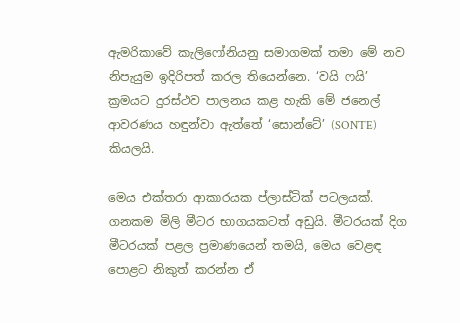ඇමරිකාවේ කැලිෆෝනියනු සමාගමක් තමා මේ නව නිපැයුම ඉදිරිපත් කරල තියෙන්නෙ. ‘වයි ෆයි’ ක්‍රමයට දුරස්ථව පාලනය කළ හැකි මේ ජනෙල් ආවරණය හඳුන්වා ඇත්තේ ‘සොන්ටේ’ (SONTE) කියලයි.

මෙය එක්තරා ආකාරයක ප්ලාස්ටික් පටලයක්. ගනකම මිලි මීටර භාගයකටත් අඩුයි. මීටරයක් දිග මීටරයක් පළල ප්‍රමාණයෙන් තමයි, මෙය වෙළඳ පොළට නිකුත් කරන්න ඒ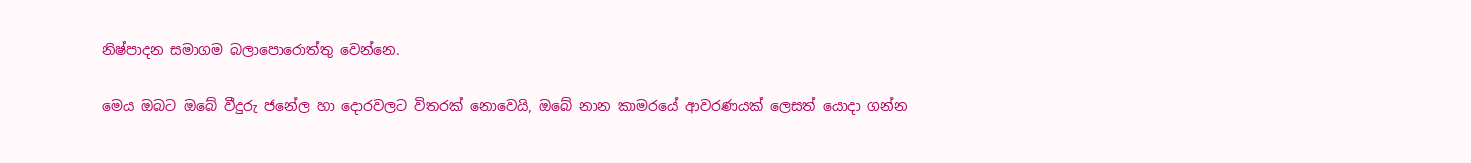නිෂ්පාදන සමාගම බලාපොරොත්තු වෙන්නෙ.

මෙය ඔබට ඔබේ වීදුරු ජනේල හා දොරවලට විතරක් නොවෙයි, ඔබේ නාන කාමරයේ ආවරණයක් ලෙසත් යොදා ගන්න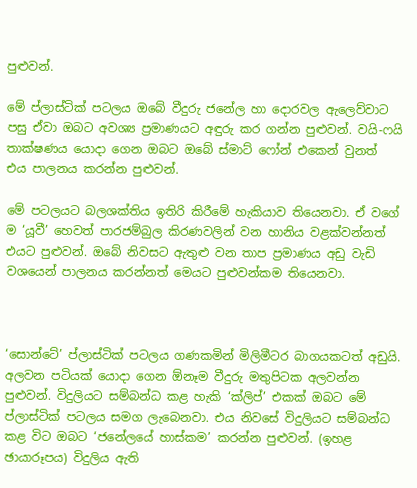පුළුවන්.

මේ ප්ලාස්ටික් පටලය ඔබේ වීදුරු ජනේල හා දොරවල ඇලෙව්වාට පසු ඒවා ඔබට අවශ්‍ය ප්‍රමාණයට අඳුරු කර ගන්න පුළුවන්. වයි-ෆයි තාක්ෂණය යොදා ගෙන ඔබට ඔබේ ස්මාට් ෆෝන් එකෙන් වුනත් එය පාලනය කරන්න පුළුවන්.

මේ පටලයට බලශක්තිය ඉතිරි කිරීමේ හැකියාව තියෙනවා. ඒ වගේ ම ‘යූවී’ හෙවත් පාරජම්බුල කිරණවලින් වන හානිය වළක්වන්නත් එයට පුළුවන්. ඔබේ නිවසට ඇතුළු වන තාප ප්‍රමාණය අඩු වැඩි වශයෙන් පාලනය කරන්නත් මෙයට පුළුවන්කම තියෙනවා.



‘සොන්ටේ’ ප්ලාස්ටික් පටලය ගණකමින් මිලිමීටර බාගයකටත් අඩුයි. අලවන පටියක් යොදා ගෙන ඕනෑම වීදුරු මතුපිටක අලවන්න පුළුවන්. විදුලියට සම්බන්ධ කළ හැකි ‘ක්ලිප්’ එකක් ඔබට මේ ප්ලාස්ටික් පටලය සමග ලැබෙනවා. එය නිවසේ විදුලියට සම්බන්ධ කළ විට ඔබට ‘ජනේලයේ හාස්කම’ කරන්න පුළුවන්. (ඉහළ ඡායාරූපය) විදුලිය ඇති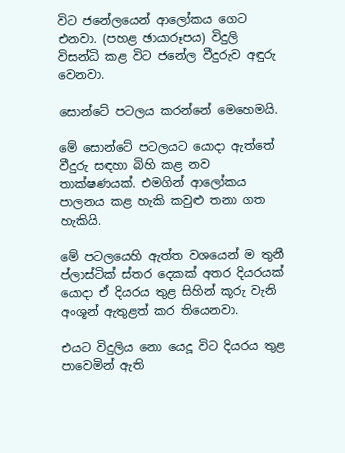විට ජනේලයෙන් ආලෝකය ගෙට එනවා. (පහළ ඡායාරූපය) විදුලි විසන්ධි කළ විට ජනේල වීදුරුව අඳුරු වෙනවා.

සොන්ටේ පටලය කරන්නේ මෙහෙමයි.

මේ සොන්ටේ පටලයට යොදා ඇත්තේ වීදුරු සඳහා බිහි කළ නව තාක්ෂණයක්. එමගින් ආලෝකය පාලනය කළ හැකි කවුළු තනා ගත හැකියි.

මේ පටලයෙහි ඇත්ත වශයෙන් ම තුනී ප්ලාස්ටික් ස්තර දෙකක් අතර දියරයක් යොදා ඒ දියරය තුළ සිහින් කූරු වැනි අංශූන් ඇතුළත් කර තියෙනවා.

එයට විදුලිය නො යෙදූ විට දියරය තුළ පාවෙමින් ඇති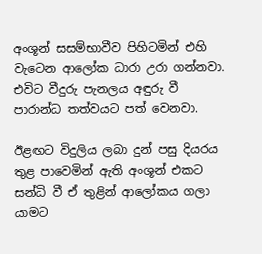අංශූන් සසම්භාවීව පිහිටමින් එහි වැටෙන ආලෝක ධාරා උරා ගන්නවා. එවිට වීදුරු පැනලය අඳුරු වී පාරාන්ධ තත්වයට පත් වෙනවා.

ඊළඟට විදුලිය ලබා දුන් පසු දියරය තුළ පාවෙමින් ඇති අංශූන් එකට සන්ධි වී ඒ තුළින් ආලෝකය ගලා යාමට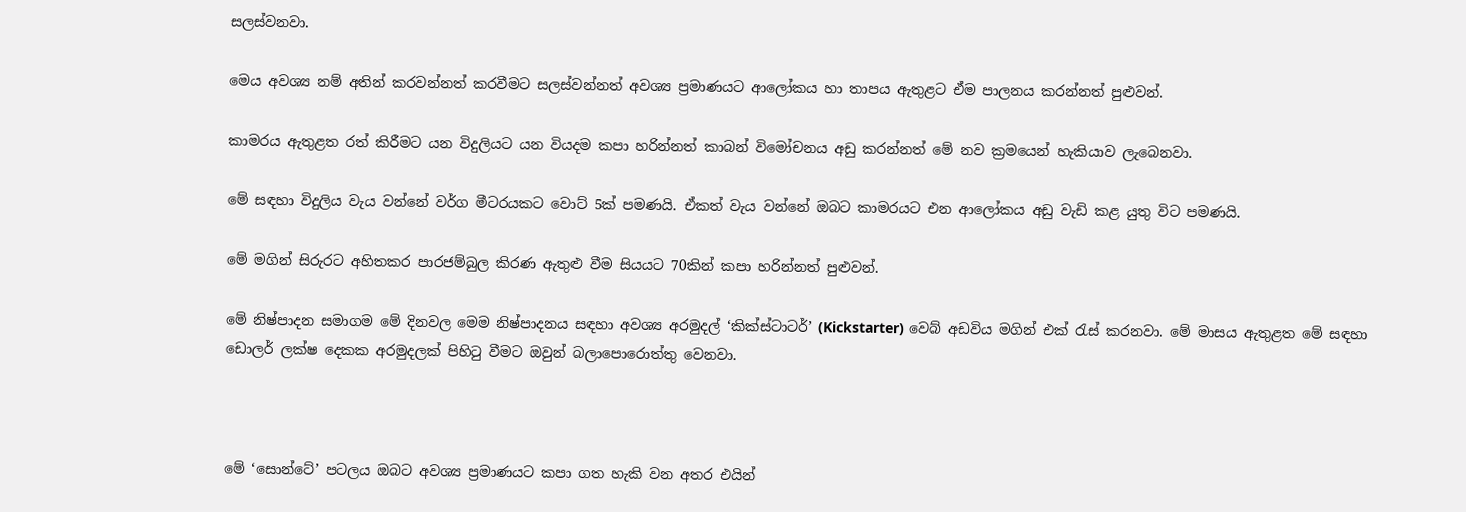සලස්වනවා.

මෙය අවශ්‍ය නම් අතින් කරවන්නත් කරවීමට සලස්වන්නත් අවශ්‍ය ප්‍රමාණයට ආලෝකය හා තාපය ඇතුළට ඒම පාලනය කරන්නත් පුළුවන්.

කාමරය ඇතුළත රත් කිරීමට යන විදුලියට යන වියදම කපා හරින්නත් කාබන් විමෝචනය අඩු කරන්නත් මේ නව ක්‍රමයෙන් හැකියාව ලැබෙනවා.

මේ සඳහා විදුලිය වැය වන්නේ වර්ග මීටරයකට වොට් 5ක් පමණයි. ඒකත් වැය වන්නේ ඔබට කාමරයට එන ආලෝකය අඩු වැඩි කළ යුතු විට පමණයි.

මේ මගින් සිරුරට අහිතකර පාරජම්බුල කිරණ ඇතුළු වීම සියයට 70කින් කපා හරින්නත් පුළුවන්.

මේ නිෂ්පාදන සමාගම මේ දිනවල මෙම නිෂ්පාදනය සඳහා අවශ්‍ය අරමුදල් ‘කික්ස්ටාටර්’ (Kickstarter) වෙබ් අඩවිය මගින් එක් රැස් කරනවා. මේ මාසය ඇතුළත මේ සඳහා ඩොලර් ලක්ෂ දෙකක අරමුදලක් පිහිටු වීමට ඔවුන් බලාපොරොත්තු වෙනවා.



මේ ‘සොන්ටේ’ පටලය ඔබට අවශ්‍ය ප්‍රමාණයට කපා ගත හැකි වන අතර එයින්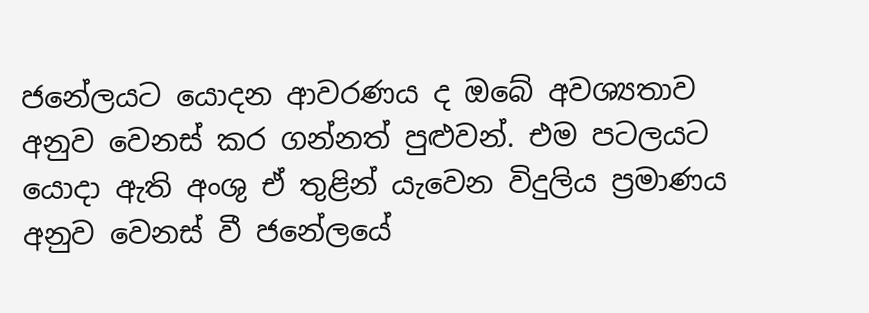ජනේලයට යොදන ආවරණය ද ඔබේ අවශ්‍යතාව අනුව වෙනස් කර ගන්නත් පුළුවන්. එම පටලයට යොදා ඇති අංශු ඒ තුළින් යැවෙන විදුලිය ප්‍රමාණය අනුව වෙනස් වී ජනේලයේ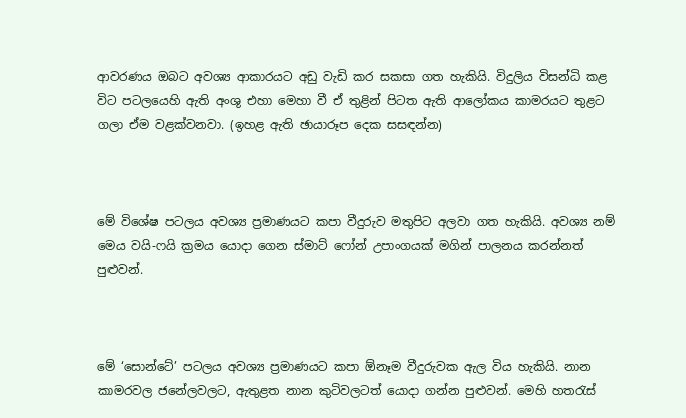ආවරණය ඔබට අවශ්‍ය ආකාරයට අඩු වැඩි කර සකසා ගත හැකියි. විදුලිය විසන්ධි කළ විට පටලයෙහි ඇති අංශු එහා මෙහා වී ඒ තුළින් පිටත ඇති ආලෝකය කාමරයට තුළට ගලා ඒම වළක්වනවා. (ඉහළ ඇති ඡායාරූප දෙක සසඳන්න)



මේ විශේෂ පටලය අවශ්‍ය ප්‍රමාණයට කපා වීදුරුව මතුපිට අලවා ගත හැකියි. අවශ්‍ය නම් මෙය වයි-ෆයි ක්‍රමය යොදා ගෙන ස්මාට් ෆෝන් උපාංගයක් මගින් පාලනය කරන්නත් පුළුවන්.



මේ ‘සොන්ටේ’ පටලය අවශ්‍ය ප්‍රමාණයට කපා ඕනෑම වීදුරුවක ඇල විය හැකියි. නාන කාමරවල ජනේලවලට, ඇතුළත නාන කුටිවලටත් යොදා ගන්න පුළුවන්. මෙහි හතරැස්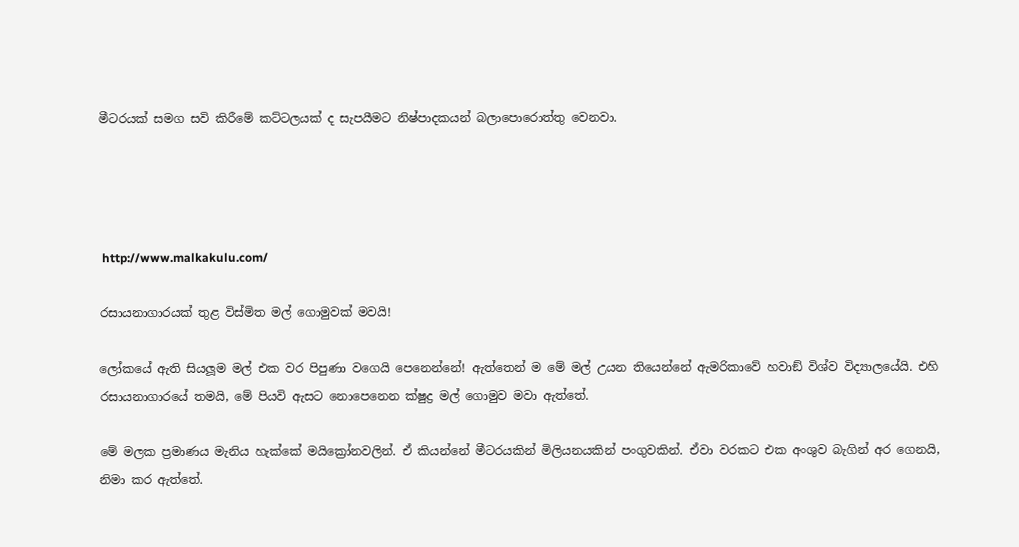මීටරයක් සමග සවි කිරීමේ කට්ටලයක් ද සැපයීමට නිෂ්පාදකයන් බලාපොරොත්තු වෙනවා.




 http://www.malkakulu.com/

රසායනාගාරයක් තුළ විස්මිත මල් ගොමුවක් මවයි!

ලෝකයේ ඇති සියලූම මල් එක වර පිපුණා වගෙයි පෙනෙන්නේ! ඇත්තෙන් ම මේ මල් උයන තියෙන්නේ ඇමරිකාවේ හවාඞ් විශ්ව විද්‍යාලයේයි. එහි රසායනාගාරයේ තමයි, මේ පියවි ඇසට නොපෙනෙන ක්ෂුද්‍ර මල් ගොමුව මවා ඇත්තේ.

මේ මලක ප්‍රමාණය මැනිය හැක්කේ මයික්‍රෝනවලින්. ඒ කියන්නේ මීටරයකින් මිලියනයකින් පංගුවකින්. ඒවා වරකට එක අංශුව බැගින් අර ගෙනයි, නිමා කර ඇත්තේ.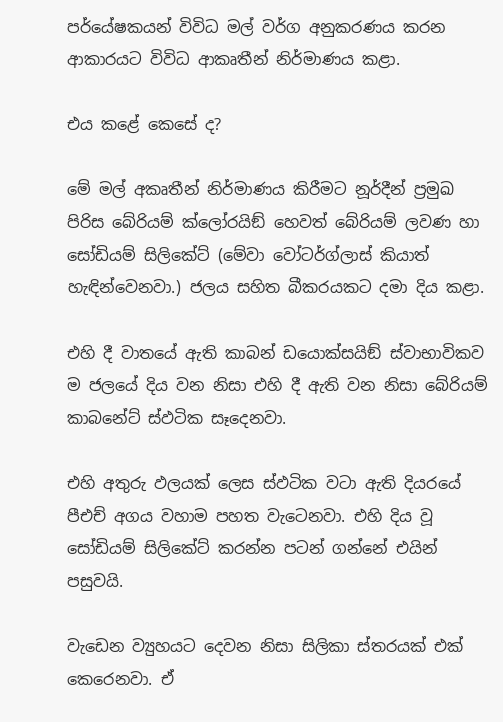පර්යේෂකයන් විවිධ මල් වර්ග අනුකරණය කරන ආකාරයට විවිධ ආකෘතීන් නිර්මාණය කළා.

එය කළේ කෙසේ ද?

මේ මල් අකෘතීන් නිර්මාණය කිරීමට නූර්දීන් ප්‍රමුඛ පිරිස බේරියම් ක්ලෝරයිඞ් හෙවත් බේරියම් ලවණ හා සෝඩියම් සිලිකේට් (මේවා වෝටර්ග්ලාස් කියාත් හැඳින්වෙනවා.) ජලය සහිත බීකරයකට දමා දිය කළා.

එහි දී වාතයේ ඇති කාබන් ඩයොක්සයිඞ් ස්වාභාවිකව ම ජලයේ දිය වන නිසා එහි දී ඇති වන නිසා බේරියම් කාබනේට් ස්ඵටික සෑදෙනවා.

එහි අතුරු ඵලයක් ලෙස ස්ඵටික වටා ඇති දියරයේ පීඑච් අගය වහාම පහත වැටෙනවා. එහි දිය වූ සෝඩියම් සිලිකේට් කරන්න පටන් ගන්නේ එයින් පසුවයි.

වැඩෙන ව්‍යුහයට දෙවන නිසා සිලිකා ස්තරයක් එක් කෙරෙනවා. ඒ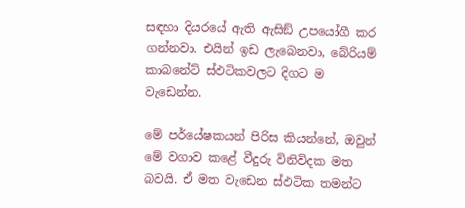සඳහා දියරයේ ඇති ඇසිඞ් උපයෝගී කර ගන්නවා. එයින් ඉඩ ලැබෙනවා, බේරියම් කාබනේට් ස්ඵටිකවලට දිගට ම වැඩෙන්න.

මේ පර්යේෂකයන් පිරිස කියන්නේ, ඔවුන් මේ වගාව කළේ වීදුරු විනිවිදක මත බවයි. ඒ මත වැඩෙන ස්ඵටික තමන්ට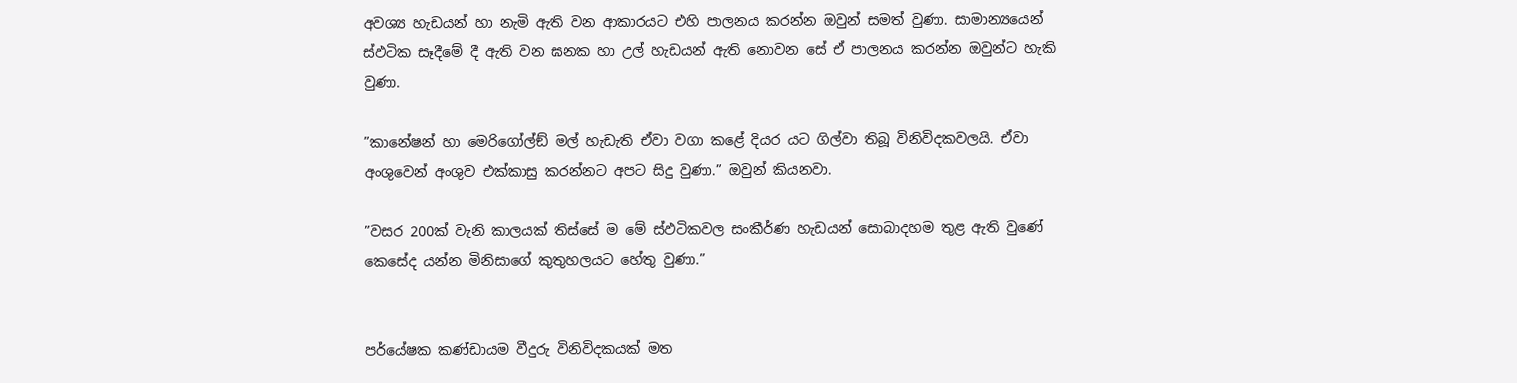අවශ්‍ය හැඩයන් හා නැමි ඇති වන ආකාරයට එහි පාලනය කරන්න ඔවුන් සමත් වුණා. සාමාන්‍යයෙන් ස්ඵටික සෑදීමේ දී ඇති වන ඝනක හා උල් හැඩයන් ඇති නොවන සේ ඒ පාලනය කරන්න ඔවුන්ට හැකි වුණා.

”කානේෂන් හා මෙරිගෝල්ඞ් මල් හැඩැති ඒවා වගා කළේ දියර යට ගිල්වා තිබූ විනිවිදකවලයි. ඒවා අංශුවෙන් අංශුව එක්කාසු කරන්නට අපට සිදු වුණා.” ඔවුන් කියනවා.

”වසර 200ක් වැනි කාලයක් තිස්සේ ම මේ ස්ඵටිකවල සංකීර්ණ හැඩයන් සොබාදහම තුළ ඇති වුණේ කෙසේද යන්න මිනිසාගේ කුතුහලයට හේතු වුණා.”


පර්යේෂක කණ්ඩායම වීදුරු විනිවිදකයක් මත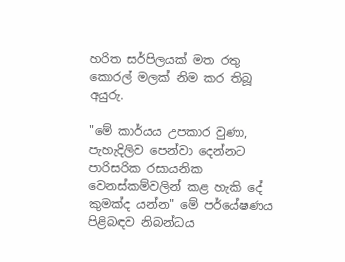හරිත සර්පිලයක් මත රතු කොරල් මලක් නිම කර තිබූ අයුරු.

"මේ කාර්යය උපකාර වුණා, පැහැදිලිව පෙන්වා දෙන්නට පාරිසරික රසායනික වෙනස්කම්වලින් කළ හැකි දේ කුමක්ද යන්න" මේ පර්යේෂණය පිළිබඳව නිබන්ධය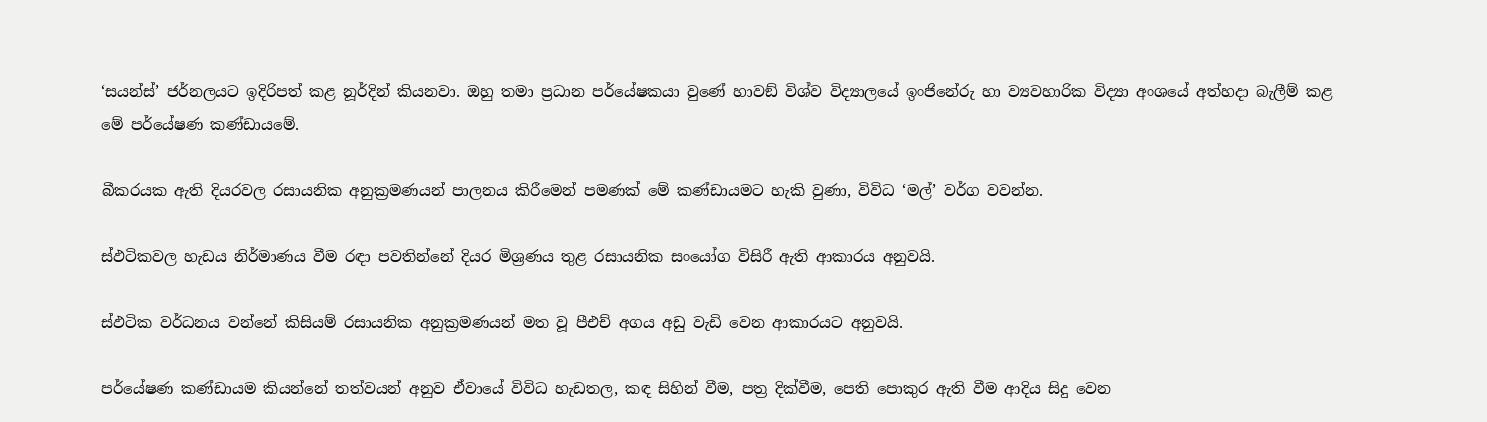‘සයන්ස්’ ජර්නලයට ඉදිරිපත් කළ නූර්දින් කියනවා. ඔහු තමා ප්‍රධාන පර්යේෂකයා වුණේ හාවඞ් විශ්ව විද්‍යාලයේ ඉංජිනේරු හා ව්‍යවහාරික විද්‍යා අංශයේ අත්හදා බැලීම් කළ මේ පර්යේෂණ කණ්ඩායමේ.

බීකරයක ඇති දියරවල රසායනික අනුක්‍රමණයන් පාලනය කිරීමෙන් පමණක් මේ කණ්ඩායමට හැකි වුණා, විවිධ ‘මල්’ වර්ග වවන්න.

ස්ඵටිකවල හැඩය නිර්මාණය වීම රඳා පවතින්නේ දියර මිශ්‍රණය තුළ රසායනික සංයෝග විසිරී ඇති ආකාරය අනුවයි.

ස්ඵටික වර්ධනය වන්නේ කිසියම් රසායනික අනුක්‍රමණයන් මත වූ පීඑච් අගය අඩු වැඩි වෙන ආකාරයට අනුවයි.

පර්යේෂණ කණ්ඩායම කියන්නේ තත්වයන් අනුව ඒවායේ විවිධ හැඩතල, කඳ සිහින් වීම, පත්‍ර දික්වීම, පෙති පොකුර ඇති වීම ආදිය සිදු වෙන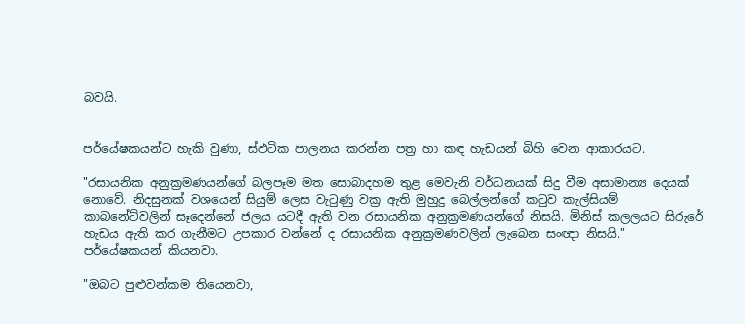බවයි.


පර්යේෂකයන්ට හැකි වුණා, ස්ඵටික පාලනය කරන්න පත්‍ර හා කඳ හැඩයන් බිහි වෙන ආකාරයට.

"රසායනික අනුක්‍රමණයන්ගේ බලපෑම මත සොබාදහම තුළ මෙවැනි වර්ධනයක් සිදු වීම අසාමාන්‍ය දෙයක් නොවේ. නිදසුනක් වශයෙන් සියුම් ලෙස වැටුණු වක්‍ර ඇති මුහුදු බෙල්ලන්ගේ කටුව කැල්සියම් කාබනේට්වලින් සෑදෙන්නේ ජලය යටදී ඇති වන රසායනික අනුක්‍රමණයන්ගේ නිසයි. මිනිස් කලලයට සිරුරේ හැඩය ඇති කර ගැනීමට උපකාර වන්නේ ද රසායනික අනුක්‍රමණවලින් ලැබෙන සංඥා නිසයි." පර්යේෂකයන් කියනවා.

"ඔබට පුළුවන්කම තියෙනවා,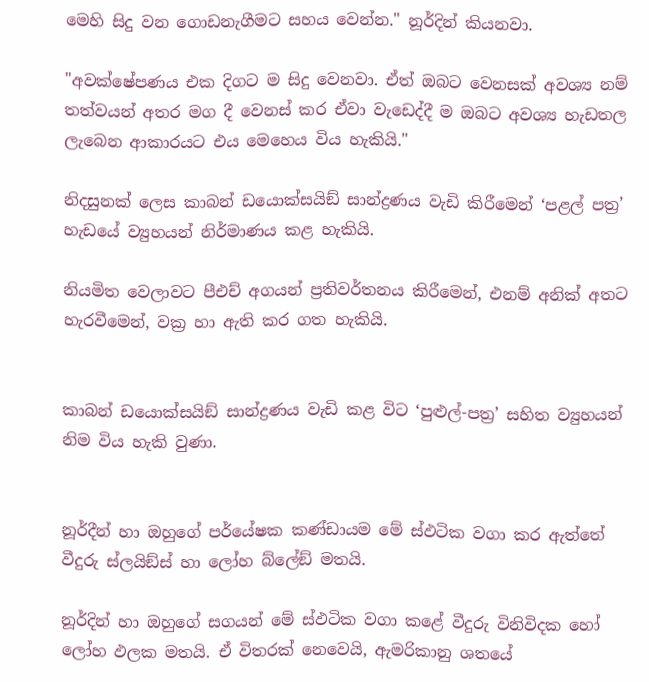මෙහි සිදු වන ගොඩනැගීමට සහය වෙන්න." නූර්දින් කියනවා.

"අවක්ෂේපණය එක දිගට ම සිදු වෙනවා. ඒත් ඔබට වෙනසක් අවශ්‍ය නම් තත්වයන් අතර මග දී වෙනස් කර ඒවා වැඩෙද්දී ම ඔබට අවශ්‍ය හැඩතල ලැබෙන ආකාරයට එය මෙහෙය විය හැකියි."

නිදසුනක් ලෙස කාබන් ඩයොක්සයිඞ් සාන්ද්‍රණය වැඩි කිරීමෙන් ‘පළල් පත්‍ර’ හැඩයේ ව්‍යුහයන් නිර්මාණය කළ හැකියි.

නියමිත වෙලාවට පීඑච් අගයන් ප්‍රතිවර්තනය කිරීමෙන්, එනම් අනික් අතට හැරවීමෙන්, වක්‍ර හා ඇති කර ගත හැකියි.


කාබන් ඩයොක්සයිඞ් සාන්ද්‍රණය වැඩි කළ විට ‘පුළුල්-පත්‍ර’ සහිත ව්‍යුහයන් නිම විය හැකි වුණා.


නූර්දීන් හා ඔහුගේ පර්යේෂක කණ්ඩායම මේ ස්ඵටික වගා කර ඇත්තේ වීදුරු ස්ලයිඞ්ස් හා ලෝහ බ්ලේඞ් මතයි.

නූර්දින් හා ඔහුගේ සගයන් මේ ස්ඵටික වගා කළේ වීදුරු විනිවිදක හෝ ලෝහ ඵලක මතයි. ඒ විතරක් නෙවෙයි, ඇමරිකානු ශතයේ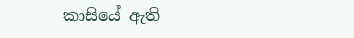කාසියේ ඇති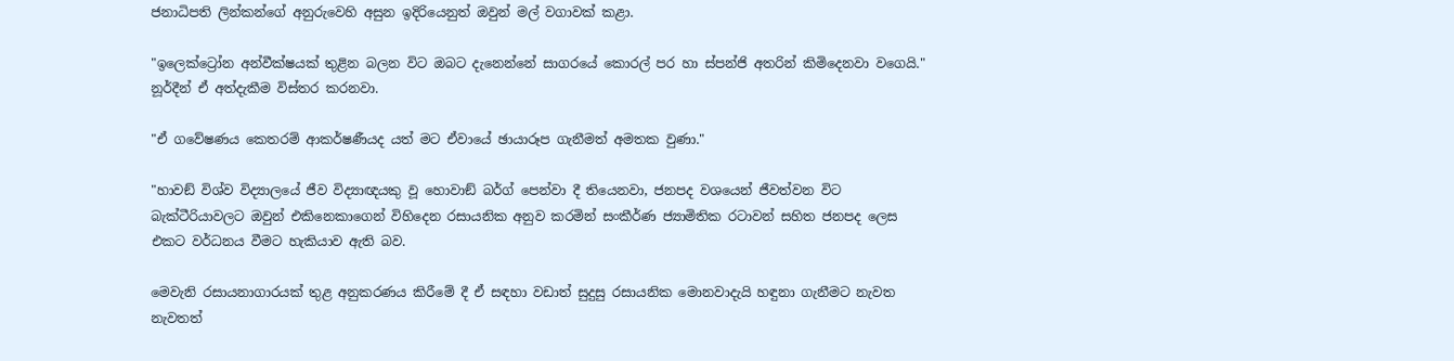ජනාධිපති ලින්කන්ගේ අනුරුවෙහි අසුන ඉදිරියෙනුත් ඔවුන් මල් වගාවක් කළා.

"ඉලෙක්ට්‍රෝන අන්වීක්ෂයක් තුළින බලන විට ඔබට දැනෙන්නේ සාගරයේ කොරල් පර හා ස්පන්ජි අතරින් කිමිදෙනවා වගෙයි." නූර්දීන් ඒ අත්දැකීම විස්තර කරනවා.

"ඒ ගවේෂණය කෙතරම් ආකර්ෂණීයද යත් මට ඒවායේ ඡායාරූප ගැනීමත් අමතක වුණා."

"හාවඞ් විශ්ව විද්‍යාලයේ ජීව විද්‍යාඥයකු වූ හොවාඞ් බර්ග් පෙන්වා දී තියෙනවා, ජනපද වශයෙන් ජීවත්වන විට බැක්ටීරියාවලට ඔවුන් එකිනෙකාගෙන් විහිදෙන රසායනික අනුව කරමින් සංකීර්ණ ජ්‍යාමිතික රටාවන් සහිත ජනපද ලෙස එකට වර්ධනය වීමට හැකියාව ඇති බව.

මෙවැනි රසායනාගාරයක් තුළ අනුකරණය කිරීමේ දී ඒ සඳහා වඩාත් සුදුසු රසායනික මොනවාදැයි හඳුනා ගැනීමට නැවත නැවතත්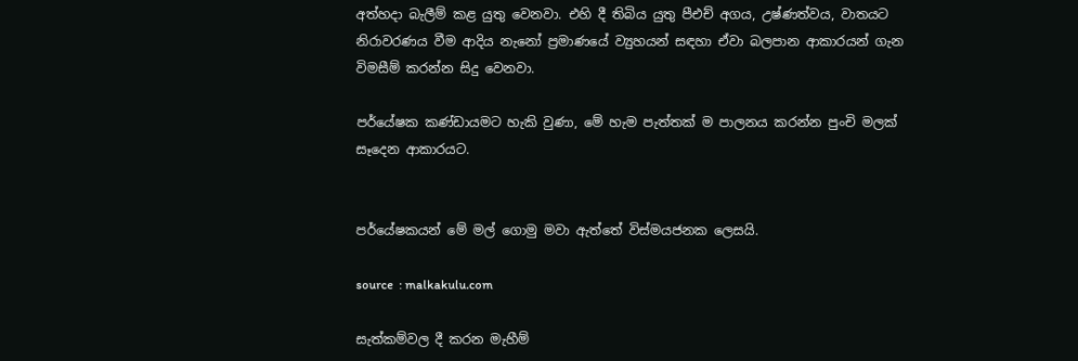අත්හදා බැලීම් කළ යුතු වෙනවා. එහි දී තිබිය යුතු පීඑච් අගය, උෂ්ණත්වය, වාතයට නිරාවරණය වීම ආදිය නැනෝ ප්‍රමාණයේ ව්‍යුහයන් සඳහා ඒවා බලපාන ආකාරයන් ගැන විමසීම් කරන්න සිදු වෙනවා.

පර්යේෂක කණ්ඩායමට හැකි වුණා, මේ හැම පැත්තක් ම පාලනය කරන්න පුංචි මලක් සෑදෙන ආකාරයට.


පර්යේෂකයන් මේ මල් ගොමු මවා ඇත්තේ විස්මයජනක ලෙසයි.

source  : malkakulu.com

සැත්කම්වල දී කරන මැහීම්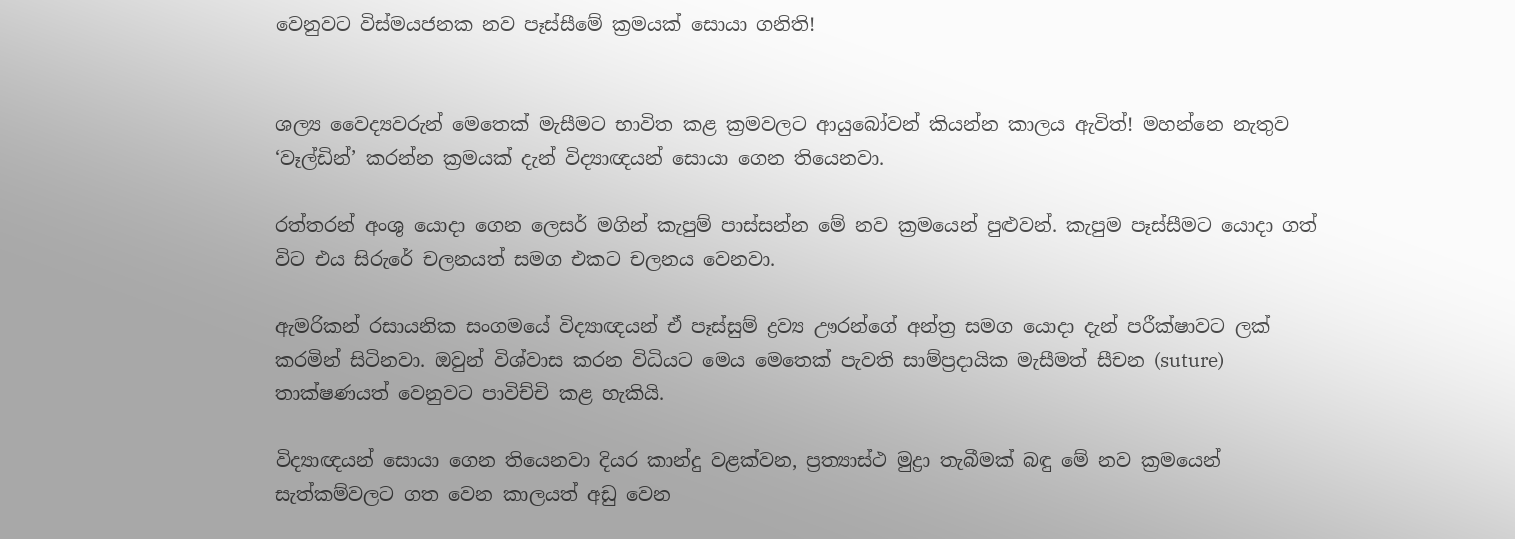වෙනුවට විස්මයජනක නව පෑස්සීමේ ක්‍රමයක් සොයා ගනිති!


ශල්‍ය වෛද්‍යවරුන් මෙතෙක් මැසීමට භාවිත කළ ක්‍රමවලට ආයුබෝවන් කියන්න කාලය ඇවිත්! මහන්නෙ නැතුව ‘වෑල්ඩින්’ කරන්න ක්‍රමයක් දැන් විද්‍යාඥයන් සොයා ගෙන තියෙනවා.

රත්තරන් අංශු යොදා ගෙන ලෙසර් මගින් කැපුම් පාස්සන්න මේ නව ක්‍රමයෙන් පුළුවන්. කැපුම පෑස්සීමට යොදා ගත් විට එය සිරුරේ චලනයත් සමග එකට චලනය වෙනවා.

ඇමරිකන් රසායනික සංගමයේ විද්‍යාඥයන් ඒ පෑස්සුම් ද්‍රව්‍ය ඌරන්ගේ අන්ත්‍ර සමග යොදා දැන් පරීක්ෂාවට ලක් කරමින් සිටිනවා. ඔවුන් විශ්වාස කරන විධියට මෙය මෙතෙක් පැවති සාම්ප්‍රදායික මැසීමත් සීචන (suture) තාක්ෂණයත් වෙනුවට පාවිච්චි කළ හැකියි.

විද්‍යාඥයන් සොයා ගෙන තියෙනවා දියර කාන්දු වළක්වන, ප්‍රත්‍යාස්ථ මුද්‍රා තැබීමක් බඳු මේ නව ක්‍රමයෙන් සැත්කම්වලට ගත වෙන කාලයත් අඩු වෙන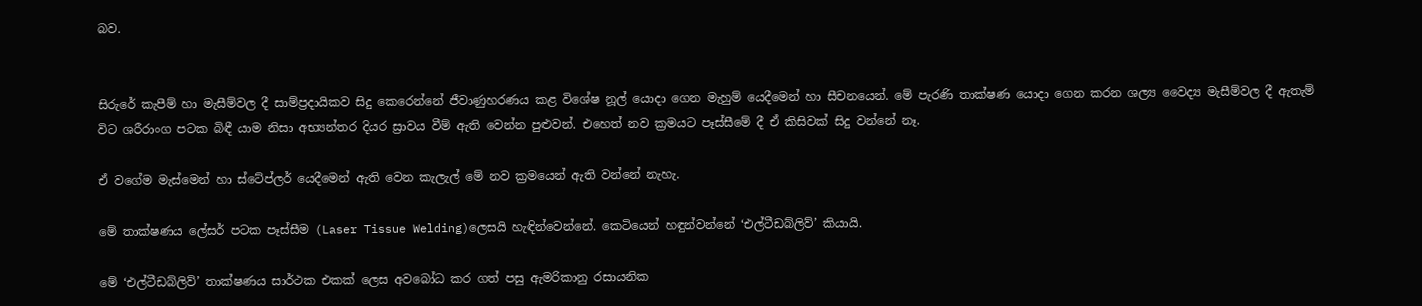බව.


සිරුරේ කැපීම් හා මැසීම්වල දී සාම්ප්‍රදායිකව සිදු කෙරෙන්නේ ජීවාණුහරණය කළ විශේෂ නූල් යොදා ගෙන මැහුම් යෙදීමෙන් හා සීචනයෙන්. මේ පැරණි තාක්ෂණ යොදා ගෙන කරන ශල්‍ය වෛද්‍ය මැසීම්වල දී ඇතැම් විට ශරීරාංග පටක බිඳී යාම නිසා අභ්‍යන්තර දියර ස්‍රාවය වීම් ඇති වෙන්න පුළුවන්. එහෙත් නව ක්‍රමයට පෑස්සීමේ දී ඒ කිසිවක් සිදු වන්නේ නෑ.

ඒ වගේම මැස්මෙන් හා ස්ටේප්ලර් යෙදීමෙන් ඇති වෙන කැලැල් මේ නව ක්‍රමයෙන් ඇති වන්නේ නැහැ.

මේ තාක්ෂණය ලේසර් පටක පෑස්සීම (Laser Tissue Welding)ලෙසයි හැඳින්වෙන්නේ. කෙටියෙන් හඳුන්වන්නේ ‘එල්ටීඩබ්ලිව්’ කියායි.

මේ ‘එල්ටීඩබ්ලිව්’ තාක්ෂණය සාර්ථක එකක් ලෙස අවබෝධ කර ගත් පසු ඇමරිකානු රසායනික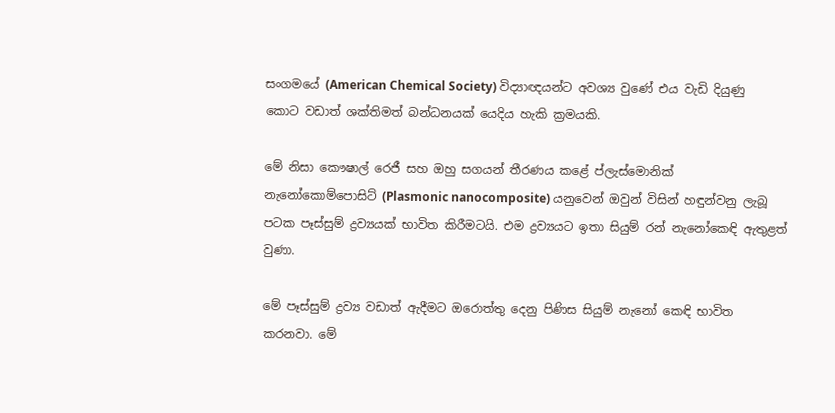සංගමයේ (American Chemical Society) විද්‍යාඥයන්ට අවශ්‍ය වුණේ එය වැඩි දියුණු කොට වඩාත් ශක්තිමත් බන්ධනයක් යෙදිය හැකි ක්‍රමයකි.

මේ නිසා කෞෂාල් රෙජී සහ ඔහු සගයන් තීරණය කළේ ප්ලැස්මොනික් නැනෝකොම්පොසිට් (Plasmonic nanocomposite) යනුවෙන් ඔවුන් විසින් හඳුන්වනු ලැබූ පටක පෑස්සුම් ද්‍රව්‍යයක් භාවිත කිරීමටයි. එම ද්‍රව්‍යයට ඉතා සියුම් රන් නැනෝකෙඳි ඇතුළත් වුණා.

මේ පෑස්සුම් ද්‍රව්‍ය වඩාත් ඇදීමට ඔරොත්තු දෙනු පිණිස සියුම් නැනෝ කෙඳි භාවිත කරනවා. මේ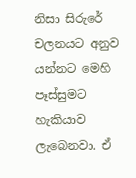නිසා සිරුරේ චලනයට අනුව යන්නට මෙහි පෑස්සුමට හැකියාව ලැබෙනවා. ඒ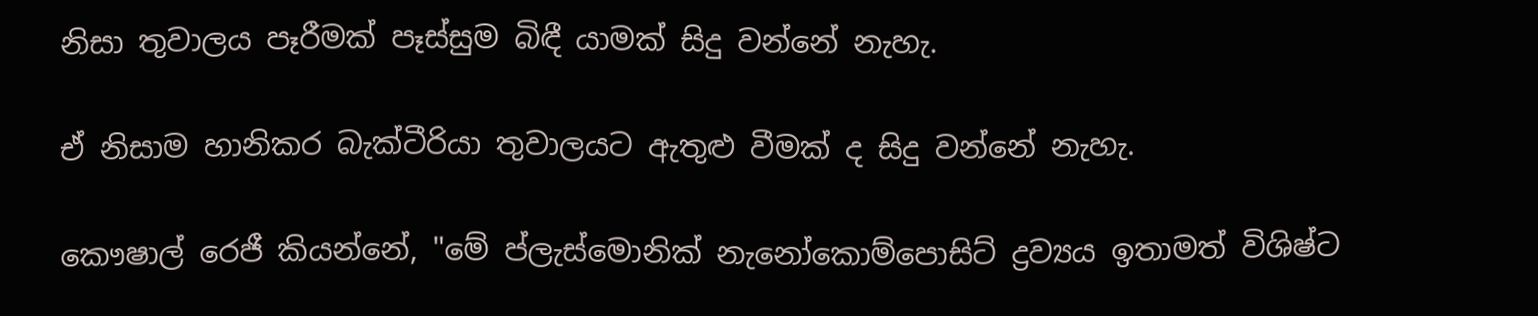නිසා තුවාලය පෑරීමක් පෑස්සුම බිඳී යාමක් සිදු වන්නේ නැහැ.

ඒ නිසාම හානිකර බැක්ටීරියා තුවාලයට ඇතුළු වීමක් ද සිදු වන්නේ නැහැ.

කෞෂාල් රෙජී කියන්නේ, "මේ ප්ලැස්මොනික් නැනෝකොම්පොසිට් ද්‍රව්‍යය ඉතාමත් විශිෂ්ට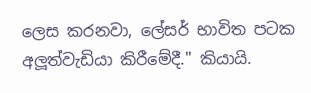ලෙස කරනවා, ලේසර් භාවිත පටක අලූත්වැඩියා කිරීමේදී." කියායි.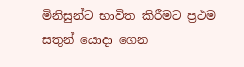මිනිසුන්ට භාවිත කිරීමට ප්‍රථම සතුන් යොදා ගෙන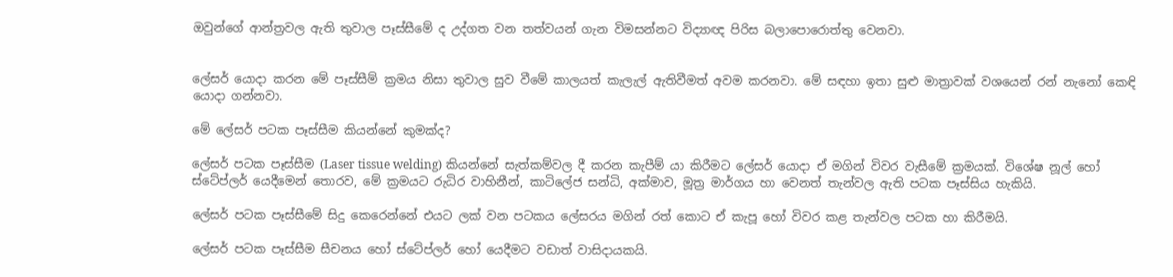ඔවුන්ගේ ආන්ත්‍රවල ඇති තුවාල පෑස්සීමේ ද උද්ගත වන තත්වයන් ගැන විමසන්නට විද්‍යාඥ පිරිස බලාපොරොත්තු වෙනවා.


ලේසර් යොදා කරන මේ පෑස්සීම් ක්‍රමය නිසා තුවාල සුව වීමේ කාලයත් කැලැල් ඇතිවීමත් අවම කරනවා. මේ සඳහා ඉතා සුළු මාත්‍රාවක් වශයෙන් රන් නැනෝ කෙඳි යොදා ගන්නවා.

මේ ලේසර් පටක පෑස්සීම කියන්නේ කුමක්ද?

ලේසර් පටක පෑස්සීම (Laser tissue welding) කියන්නේ සැත්කම්වල දී කරන කැපීම් යා කිරීමට ලේසර් යොදා ඒ මගින් විවර වැසීමේ ක්‍රමයක්. විශේෂ නූල් හෝ ස්ටේප්ලර් යෙදීමෙන් තොරව, මේ ක්‍රමයට රුධිර වාහිනීන්, කාටිලේජ සන්ධි, අක්මාව, මූත්‍ර මාර්ගය හා වෙනත් තැන්වල ඇති පටක පෑස්සිය හැකියි.

ලේසර් පටක පෑස්සීමේ සිදු කෙරෙන්නේ එයට ලක් වන පටකය ලේසරය මගින් රත් කොට ඒ කැපූ හෝ විවර කළ තැන්වල පටක හා කිරීමයි.

ලේසර් පටක පෑස්සීම සීචනය හෝ ස්ටේප්ලර් හෝ යෙදීමට වඩාත් වාසිදායකයි.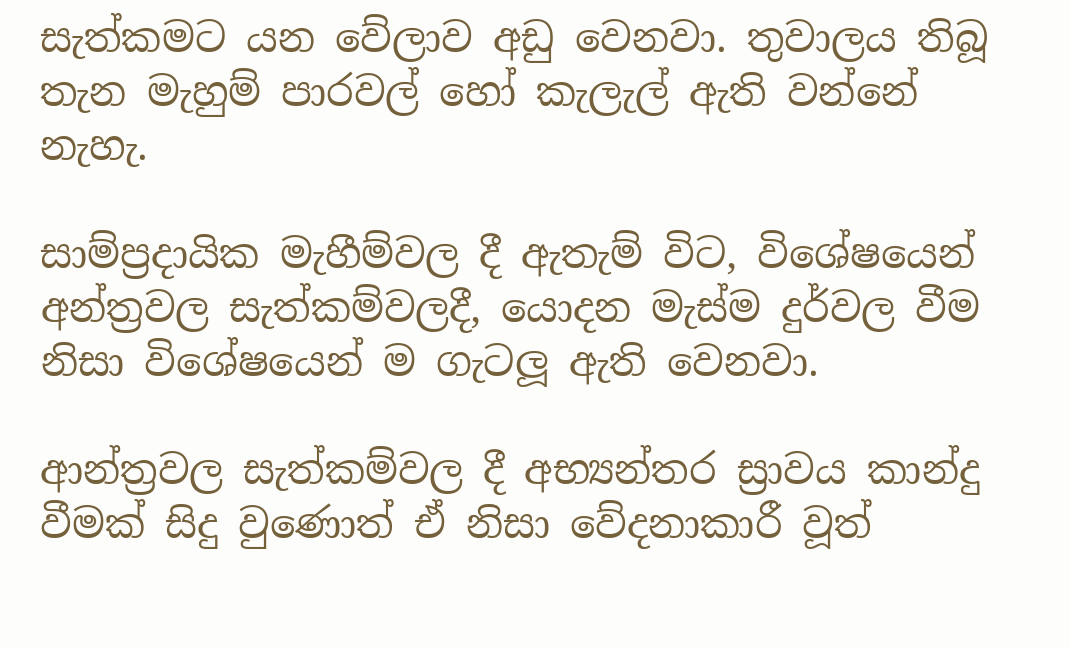සැත්කමට යන වේලාව අඩු වෙනවා. තුවාලය තිබූ තැන මැහුම් පාරවල් හෝ කැලැල් ඇති වන්නේ නැහැ.

සාම්ප්‍රදායික මැහීම්වල දී ඇතැම් විට, විශේෂයෙන් අන්ත්‍රවල සැත්කම්වලදී, යොදන මැස්ම දුර්වල වීම නිසා විශේෂයෙන් ම ගැටලූ ඇති වෙනවා.

ආන්ත්‍රවල සැත්කම්වල දී අභ්‍යන්තර ස්‍රාවය කාන්දු වීමක් සිදු වුණොත් ඒ නිසා වේදනාකාරී වූත්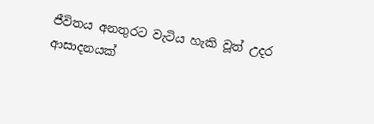ජීවිතය අනතුරට වැටිය හැකි වූත් උදර ආසාදනයක්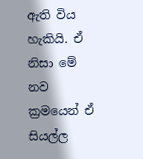ඇති විය හැකියි. ඒ නිසා මේ නව ක්‍රමයෙන් ඒ සියල්ල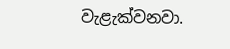වැළැක්වනවා.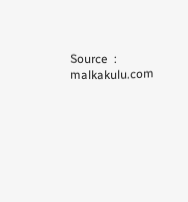Source  :  malkakulu.com